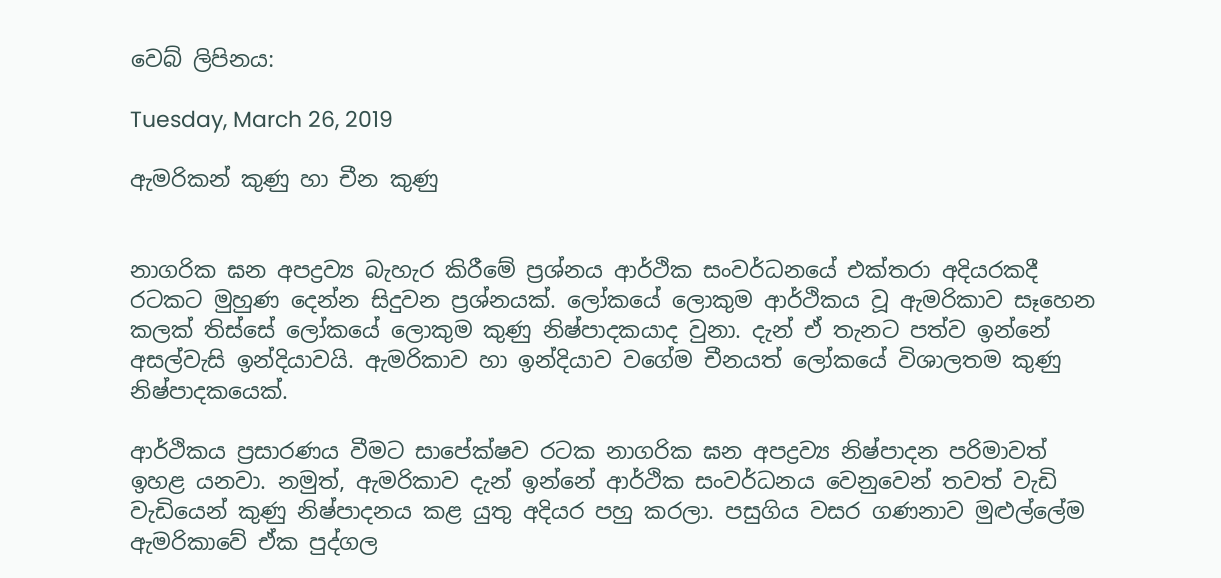වෙබ් ලිපිනය:

Tuesday, March 26, 2019

ඇමරිකන් කුණු හා චීන කුණු


නාගරික ඝන අපද්‍රව්‍ය බැහැර කිරීමේ ප්‍රශ්නය ආර්ථික සංවර්ධනයේ එක්තරා අදියරකදී රටකට මුහුණ දෙන්න සිදුවන ප්‍රශ්නයක්. ලෝකයේ ලොකුම ආර්ථිකය වූ ඇමරිකාව සෑහෙන කලක් තිස්සේ ලෝකයේ ලොකුම කුණු නිෂ්පාදකයාද වුනා. දැන් ඒ තැනට පත්ව ඉන්නේ අසල්වැසි ඉන්දියාවයි. ඇමරිකාව හා ඉන්දියාව වගේම චීනයත් ලෝකයේ විශාලතම කුණු නිෂ්පාදකයෙක්.

ආර්ථිකය ප්‍රසාරණය වීමට සාපේක්ෂව රටක නාගරික ඝන අපද්‍රව්‍ය නිෂ්පාදන පරිමාවත් ඉහළ යනවා. නමුත්, ඇමරිකාව දැන් ඉන්නේ ආර්ථික සංවර්ධනය වෙනුවෙන් තවත් වැඩි වැඩියෙන් කුණු නිෂ්පාදනය කළ යුතු අදියර පහු කරලා. පසුගිය වසර ගණනාව මුළුල්ලේම ඇමරිකාවේ ඒක පුද්ගල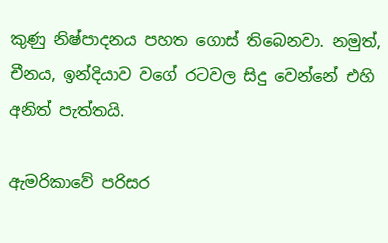කුණු නිෂ්පාදනය පහත ගොස් තිබෙනවා. නමුත්, චීනය, ඉන්දියාව වගේ රටවල සිදු වෙන්නේ එහි අනිත් පැත්තයි.

ඇමරිකාවේ පරිසර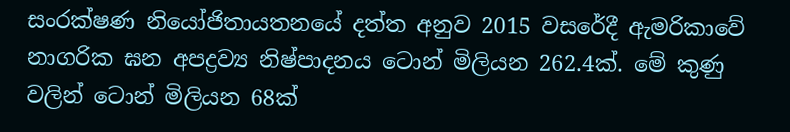සංරක්ෂණ නියෝජිතායතනයේ දත්ත අනුව 2015 වසරේදී ඇමරිකාවේ නාගරික ඝන අපද්‍රව්‍ය නිෂ්පාදනය ටොන් මිලියන 262.4ක්. මේ කුණු වලින් ටොන් මිලියන 68ක්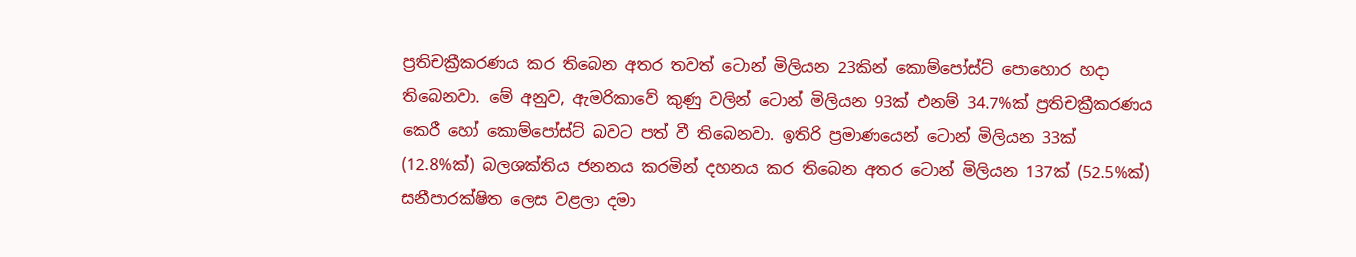ප්‍රතිචක්‍රීකරණය කර තිබෙන අතර තවත් ටොන් මිලියන 23කින් කොම්පෝස්ට් පොහොර හදා තිබෙනවා. මේ අනුව, ඇමරිකාවේ කුණු වලින් ටොන් මිලියන 93ක් එනම් 34.7%ක් ප්‍රතිචක්‍රීකරණය කෙරී හෝ කොම්පෝස්ට් බවට පත් වී තිබෙනවා. ඉතිරි ප්‍රමාණයෙන් ටොන් මිලියන 33ක් (12.8%ක්) බලශක්තිය ජනනය කරමින් දහනය කර තිබෙන අතර ටොන් මිලියන 137ක් (52.5%ක්) සනීපාරක්ෂිත ලෙස වළලා දමා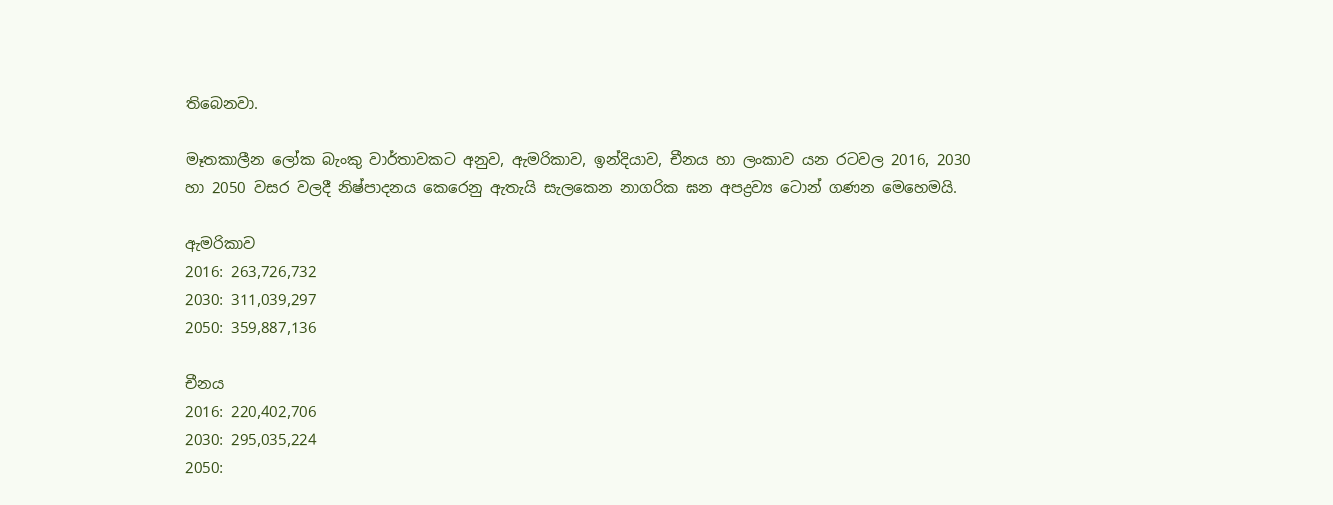තිබෙනවා.

මෑතකාලීන ලෝක බැංකු වාර්තාවකට අනුව, ඇමරිකාව, ඉන්දියාව, චීනය හා ලංකාව යන රටවල 2016, 2030 හා 2050 වසර වලදී නිෂ්පාදනය කෙරෙනු ඇතැයි සැලකෙන නාගරික ඝන අපද්‍රව්‍ය ටොන් ගණන මෙහෙමයි.

ඇමරිකාව
2016: 263,726,732
2030: 311,039,297
2050: 359,887,136

චීනය
2016: 220,402,706
2030: 295,035,224
2050: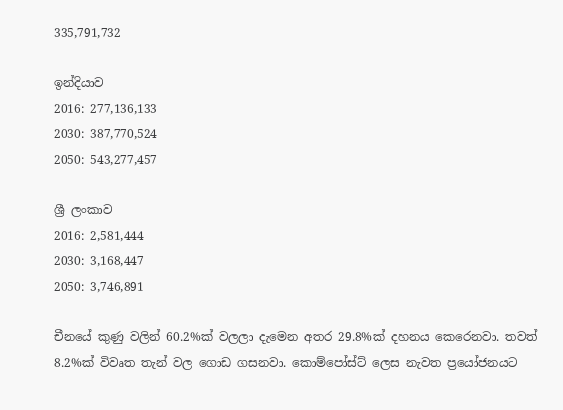335,791,732

ඉන්දියාව
2016: 277,136,133
2030: 387,770,524
2050: 543,277,457

ශ්‍රී ලංකාව
2016: 2,581,444
2030: 3,168,447
2050: 3,746,891

චීනයේ කුණු වලින් 60.2%ක් වලලා දැමෙන අතර 29.8%ක් දහනය කෙරෙනවා. තවත් 8.2%ක් විවෘත තැන් වල ගොඩ ගසනවා. කොම්පෝස්ට් ලෙස නැවත ප්‍රයෝජනයට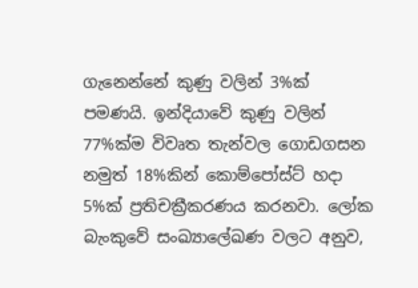ගැනෙන්නේ කුණු වලින් 3%ක් පමණයි. ඉන්දියාවේ කුණු වලින් 77%ක්ම විවෘත තැන්වල ගොඩගසන නමුත් 18%කින් කොම්පෝස්ට් හදා 5%ක් ප්‍රතිචක්‍රීකරණය කරනවා. ලෝක බැංකුවේ සංඛ්‍යාලේඛණ වලට අනුව,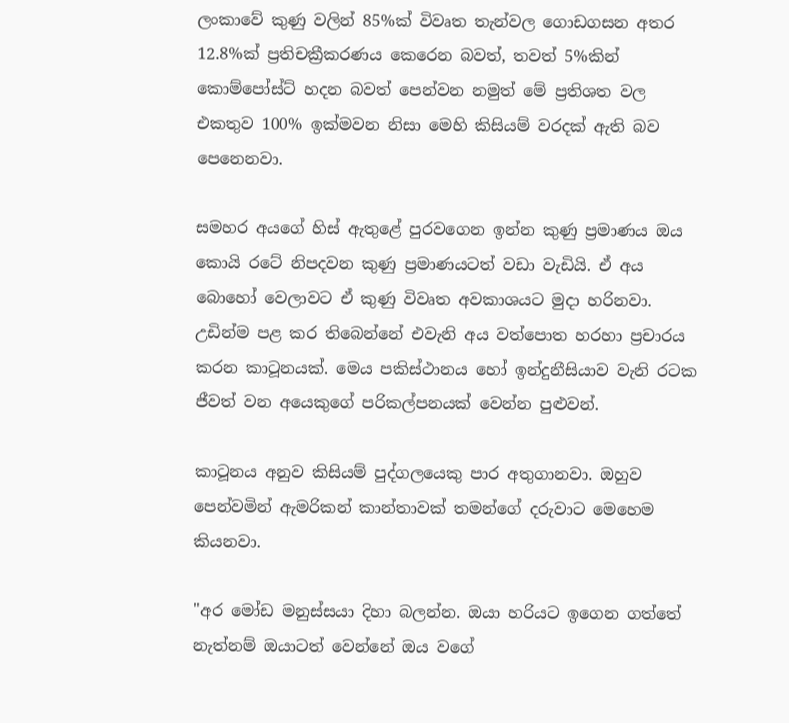ලංකාවේ කුණු වලින් 85%ක් විවෘත තැන්වල ගොඩගසන අතර 12.8%ක් ප්‍රතිචක්‍රීකරණය කෙරෙන බවත්, තවත් 5%කින් කොම්පෝස්ට් හදන බවත් පෙන්වන නමුත් මේ ප්‍රතිශත වල එකතුව 100% ඉක්මවන නිසා මෙහි කිසියම් වරදක් ඇති බව පෙනෙනවා.

සමහර අයගේ හිස් ඇතුළේ පුරවගෙන ඉන්න කුණු ප්‍රමාණය ඔය කොයි රටේ නිපදවන කුණු ප්‍රමාණයටත් වඩා වැඩියි. ඒ අය බොහෝ වෙලාවට ඒ කුණු විවෘත අවකාශයට මුදා හරිනවා. උඩින්ම පළ කර තිබෙන්නේ එවැනි අය වත්පොත හරහා ප්‍රචාරය කරන කාටූනයක්. මෙය පකිස්ථානය හෝ ඉන්දුනීසියාව වැනි රටක ජීවත් වන අයෙකුගේ පරිකල්පනයක් වෙන්න පුළුවන්.

කාටූනය අනුව කිසියම් පුද්ගලයෙකු පාර අතුගානවා. ඔහුව පෙන්වමින් ඇමරිකන් කාන්තාවක් තමන්ගේ දරුවාට මෙහෙම කියනවා.

"අර මෝඩ මනුස්සයා දිහා බලන්න. ඔයා හරියට ඉගෙන ගත්තේ නැත්නම් ඔයාටත් වෙන්නේ ඔය වගේ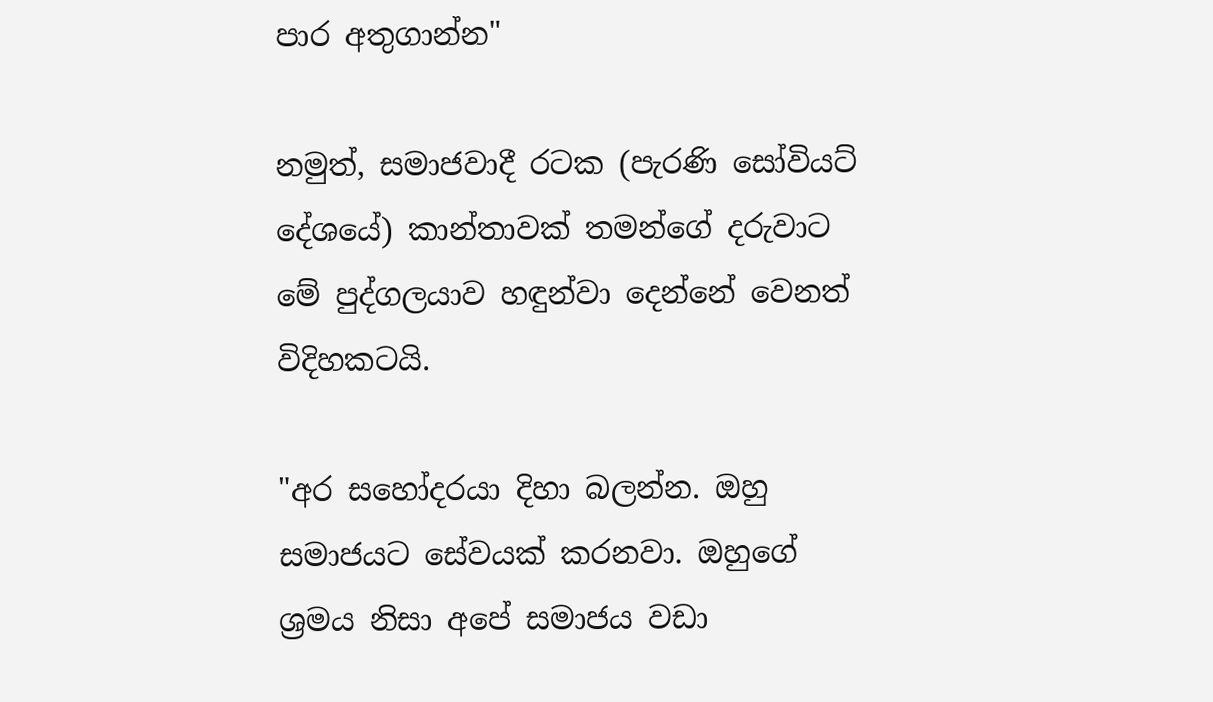පාර අතුගාන්න"

නමුත්, සමාජවාදී රටක (පැරණි සෝවියට් දේශයේ) කාන්තාවක් තමන්ගේ දරුවාට මේ පුද්ගලයාව හඳුන්වා දෙන්නේ වෙනත් විදිහකටයි.

"අර සහෝදරයා දිහා බලන්න. ඔහු සමාජයට සේවයක් කරනවා. ඔහුගේ ශ්‍රමය නිසා අපේ සමාජය වඩා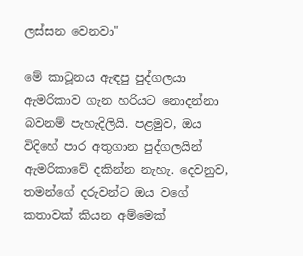ලස්සන වෙනවා"

මේ කාටූනය ඇඳපු පුද්ගලයා ඇමරිකාව ගැන හරියට නොදන්නා බවනම් පැහැදිලියි. පළමුව, ඔය විදිහේ පාර අතුගාන පුද්ගලයින් ඇමරිකාවේ දකින්න නැහැ. දෙවනුව, තමන්ගේ දරුවන්ට ඔය වගේ කතාවක් කියන අම්මෙක්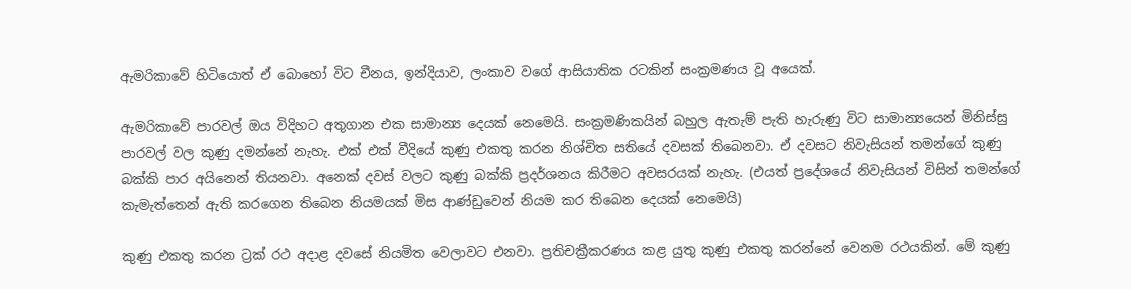ඇමරිකාවේ හිටියොත් ඒ බොහෝ විට චීනය, ඉන්දියාව, ලංකාව වගේ ආසියාතික රටකින් සංක්‍රමණය වූ අයෙක්.

ඇමරිකාවේ පාරවල් ඔය විදිහට අතුගාන එක සාමාන්‍ය දෙයක් නෙමෙයි. සංක්‍රමණිකයින් බහුල ඇතැම් පැති හැරුණු විට සාමාන්‍යයෙන් මිනිස්සු පාරවල් වල කුණු දමන්නේ නැහැ. එක් එක් වීදියේ කුණු එකතු කරන නිශ්චිත සතියේ දවසක් තිබෙනවා. ඒ දවසට නිවැසියන් තමන්ගේ කුණු බක්කි පාර අයිනෙන් තියනවා. අනෙක් දවස් වලට කුණු බක්කි ප්‍රදර්ශනය කිරීමට අවසරයක් නැහැ. (එයත් ප්‍රදේශයේ නිවැසියන් විසින් තමන්ගේ කැමැත්තෙන් ඇති කරගෙන තිබෙන නියමයක් මිස ආණ්ඩුවෙන් නියම කර තිබෙන දෙයක් නෙමෙයි)

කුණු එකතු කරන ට්‍රක් රථ අදාළ දවසේ නියමිත වෙලාවට එනවා. ප්‍රතිචක්‍රීකරණය කළ යුතු කුණු එකතු කරන්නේ වෙනම රථයකින්. මේ කුණු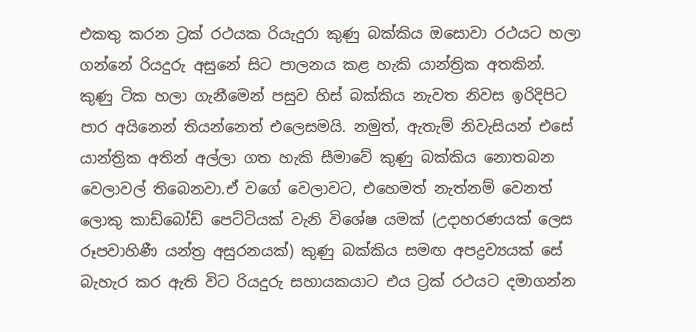එකතු කරන ට්‍රක් රථයක රියැදුරා කුණු බක්කිය ඔසොවා රථයට හලා ගන්නේ රියදුරු අසුනේ සිට පාලනය කළ හැකි යාන්ත්‍රික අතකින්. කුණු ටික හලා ගැනීමෙන් පසුව හිස් බක්කිය නැවත නිවස ඉරිදිපිට පාර අයිනෙන් තියන්නෙත් එලෙසමයි. නමුත්, ඇතැම් නිවැසියන් එසේ යාන්ත්‍රික අතින් අල්ලා ගත හැකි සීමාවේ කුණු බක්කිය නොතබන වෙලාවල් තිබෙනවා.ඒ වගේ වෙලාවට, එහෙමත් නැත්නම් වෙනත් ලොකු කාඩ්බෝඩ් පෙට්ටියක් වැනි විශේෂ යමක් (උදාහරණයක් ලෙස රූපවාහිණී යන්ත්‍ර අසුරනයක්) කුණු බක්කිය සමඟ අපද්‍රව්‍යයක් සේ බැහැර කර ඇති විට රියදුරු සහායකයාට එය ට්‍රක් රථයට දමාගන්න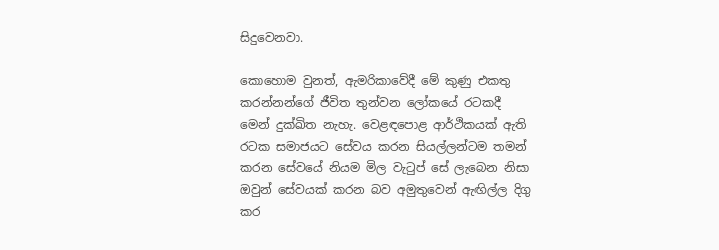සිදුවෙනවා.

කොහොම වුනත්, ඇමරිකාවේදී මේ කුණු එකතු කරන්නන්ගේ ජීවිත තුන්වන ලෝකයේ රටකදී මෙන් දුක්ඛිත නැහැ. වෙළඳපොළ ආර්ථිකයක් ඇති රටක සමාජයට සේවය කරන සියල්ලන්ටම තමන් කරන සේවයේ නියම මිල වැටුප් සේ ලැබෙන නිසා ඔවුන් සේවයක් කරන බව අමුතුවෙන් ඇඟිල්ල දිගු කර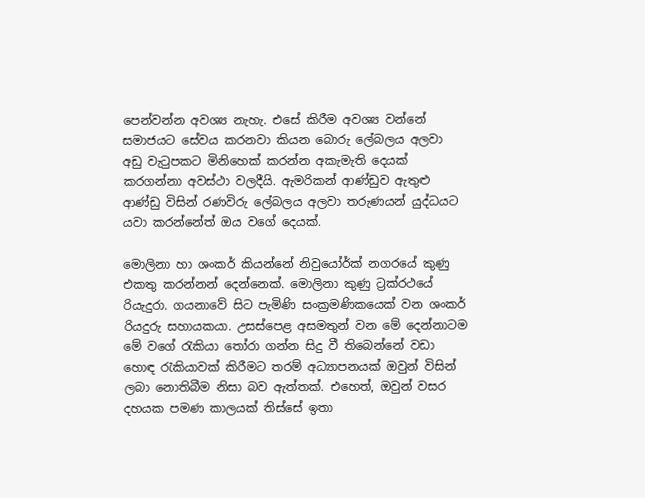පෙන්වන්න අවශ්‍ය නැහැ. එසේ කිරීම අවශ්‍ය වන්නේ සමාජයට සේවය කරනවා කියන බොරු ලේබලය අලවා අඩු වැටුපකට මිනිහෙක් කරන්න අකැමැති දෙයක් කරගන්නා අවස්ථා වලදීයි. ඇමරිකන් ආණ්ඩුව ඇතුළු ආණ්ඩු විසින් රණවිරු ලේබලය අලවා තරුණයන් යුද්ධයට යවා කරන්නේත් ඔය වගේ දෙයක්.

මොලිනා හා ශංකර් කියන්නේ නිවුයෝර්ක් නගරයේ කුණු එකතු කරන්නන් දෙන්නෙක්. මොලිනා කුණු ට්‍රක්රථයේ රියැදුරා. ගයනාවේ සිට පැමිණි සංක්‍රමණිකයෙක් වන ශංකර් රියදුරු සහායකයා. උසස්පෙළ අසමතුන් වන මේ දෙන්නාටම මේ වගේ රැකියා තෝරා ගන්න සිදු වී තිබෙන්නේ වඩා හොඳ රැකියාවක් කිරීමට තරම් අධ්‍යාපනයක් ඔවුන් විසින් ලබා නොතිබීම නිසා බව ඇත්තක්. එහෙත්, ඔවුන් වසර දහයක පමණ කාලයක් තිස්සේ ඉතා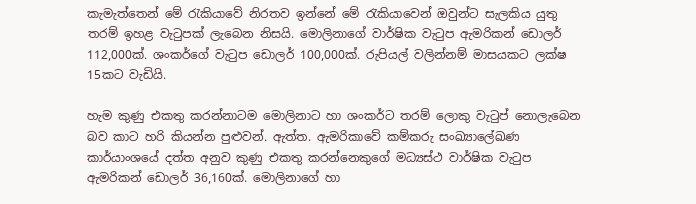කැමැත්තෙන් මේ රැකියාවේ නිරතව ඉන්නේ මේ රැකියාවෙන් ඔවුන්ට සැලකිය යුතු තරම් ඉහළ වැටුපක් ලැබෙන නිසයි. මොලිනාගේ වාර්ෂික වැටුප ඇමරිකන් ඩොලර් 112,000ක්. ශංකර්ගේ වැටුප ඩොලර් 100,000ක්. රුපියල් වලින්නම් මාසයකට ලක්ෂ 15කට වැඩියි.

හැම කුණු එකතු කරන්නාටම මොලිනාට හා ශංකර්ට තරම් ලොකු වැටුප් නොලැබෙන බව කාට හරි කියන්න පුළුවන්. ඇත්ත. ඇමරිකාවේ කම්කරු සංඛ්‍යාලේඛණ කාර්යාංශයේ දත්ත අනුව කුණු එකතු කරන්නෙකුගේ මධ්‍යස්ථ වාර්ෂික වැටුප ඇමරිකන් ඩොලර් 36,160ක්. මොලිනාගේ හා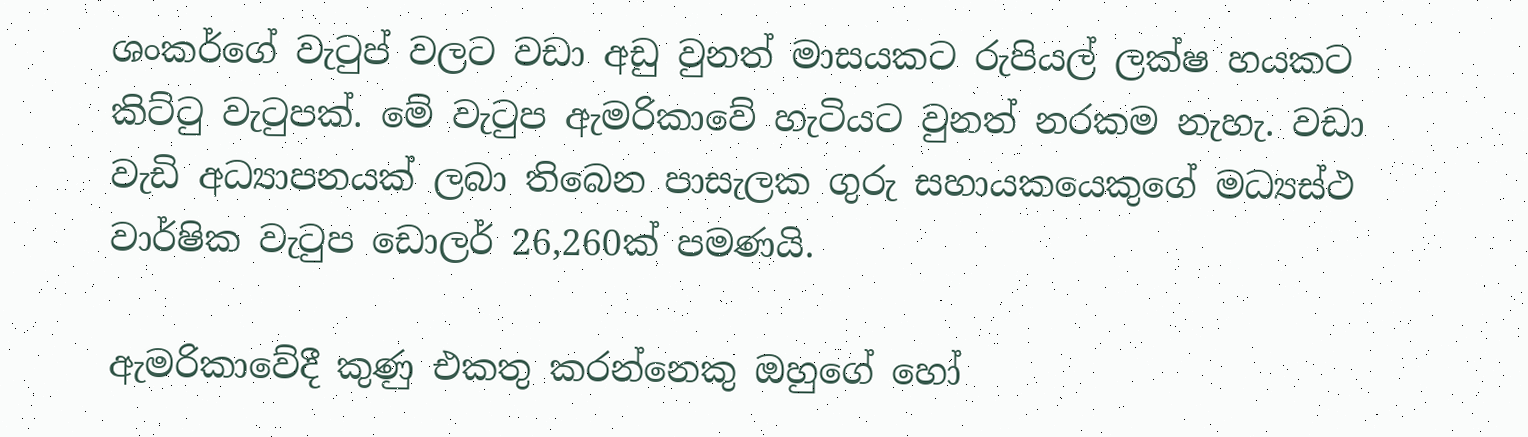ශංකර්ගේ වැටුප් වලට වඩා අඩු වුනත් මාසයකට රුපියල් ලක්ෂ හයකට කිට්ටු වැටුපක්. මේ වැටුප ඇමරිකාවේ හැටියට වුනත් නරකම නැහැ. වඩා වැඩි අධ්‍යාපනයක් ලබා තිබෙන පාසැලක ගුරු සහායකයෙකුගේ මධ්‍යස්ථ වාර්ෂික වැටුප ඩොලර් 26,260ක් පමණයි.

ඇමරිකාවේදී කුණු එකතු කරන්නෙකු ඔහුගේ හෝ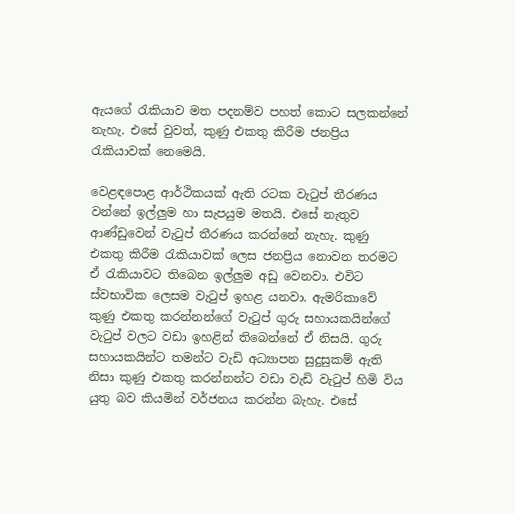ඇයගේ රැකියාව මත පදනම්ව පහත් කොට සලකන්නේ නැහැ. එසේ වුවත්, කුණු එකතු කිරීම ජනප්‍රිය රැකියාවක් නෙමෙයි.

වෙළඳපොළ ආර්ථිකයක් ඇති රටක වැටුප් තීරණය වන්නේ ඉල්ලුම හා සැපයුම මතයි. එසේ නැතුව ආණ්ඩුවෙන් වැටුප් තීරණය කරන්නේ නැහැ. කුණු එකතු කිරීම රැකියාවක් ලෙස ජනප්‍රිය නොවන තරමට ඒ රැකියාවට තිබෙන ඉල්ලුම අඩු වෙනවා. එවිට ස්වභාවික ලෙසම වැටුප් ඉහළ යනවා. ඇමරිකාවේ කුණු එකතු කරන්නන්ගේ වැටුප් ගුරු සහායකයින්ගේ වැටුප් වලට වඩා ඉහළින් තිබෙන්නේ ඒ නිසයි. ගුරු සහායකයින්ට තමන්ට වැඩි අධ්‍යාපන සුදුසුකම් ඇති නිසා කුණු එකතු කරන්නන්ට වඩා වැඩි වැටුප් හිමි විය යුතු බව කියමින් වර්ජනය කරන්න බැහැ. එසේ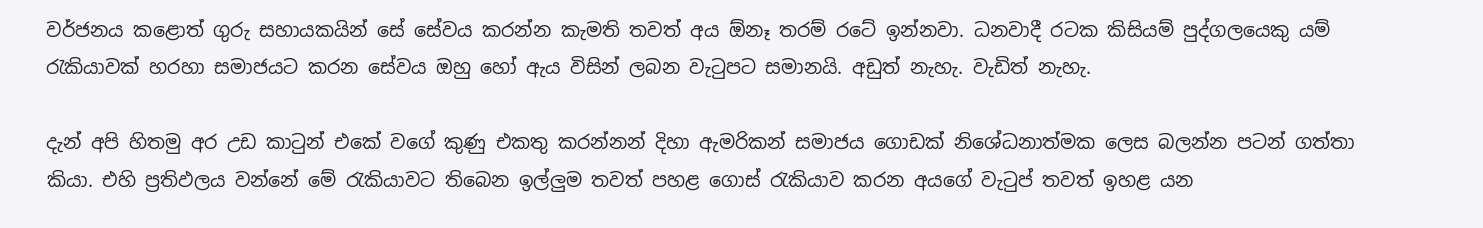වර්ජනය කළොත් ගුරු සහායකයින් සේ සේවය කරන්න කැමති තවත් අය ඕනෑ තරම් රටේ ඉන්නවා. ධනවාදී රටක කිසියම් පුද්ගලයෙකු යම් රැකියාවක් හරහා සමාජයට කරන සේවය ඔහු හෝ ඇය විසින් ලබන වැටුපට සමානයි. අඩුත් නැහැ. වැඩිත් නැහැ.

දැන් අපි හිතමු අර උඩ කාටුන් එකේ වගේ කුණු එකතු කරන්නන් දිහා ඇමරිකන් සමාජය ගොඩක් නිශේධනාත්මක ලෙස බලන්න පටන් ගත්තා කියා. එහි ප්‍රතිඵලය වන්නේ මේ රැකියාවට තිබෙන ඉල්ලුම තවත් පහළ ගොස් රැකියාව කරන අයගේ වැටුප් තවත් ඉහළ යන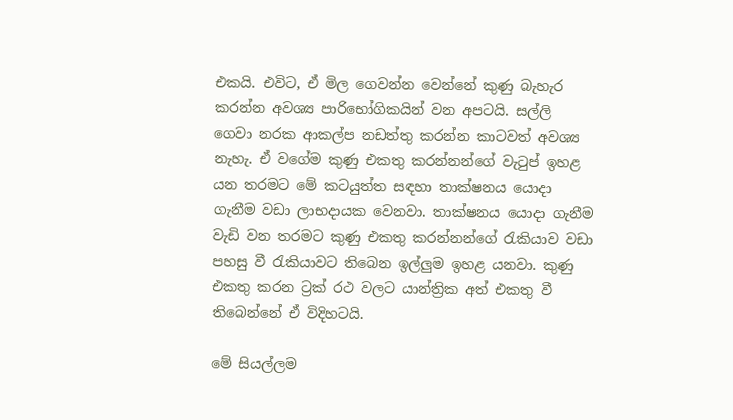එකයි. එවිට, ඒ මිල ගෙවන්න වෙන්නේ කුණු බැහැර කරන්න අවශ්‍ය පාරිභෝගිකයින් වන අපටයි. සල්ලි ගෙවා නරක ආකල්ප නඩත්තු කරන්න කාටවත් අවශ්‍ය නැහැ. ඒ වගේම කුණු එකතු කරන්නන්ගේ වැටුප් ඉහළ යන තරමට මේ කටයුත්ත සඳහා තාක්ෂනය යොදා ගැනීම වඩා ලාභදායක වෙනවා. තාක්ෂනය යොදා ගැනීම වැඩි වන තරමට කුණු එකතු කරන්නන්ගේ රැකියාව වඩා පහසු වී රැකියාවට තිබෙන ඉල්ලුම ඉහළ යනවා. කුණු එකතු කරන ට්‍රක් රථ වලට යාන්ත්‍රික අත් එකතු වී තිබෙන්නේ ඒ විදිහටයි.

මේ සියල්ලම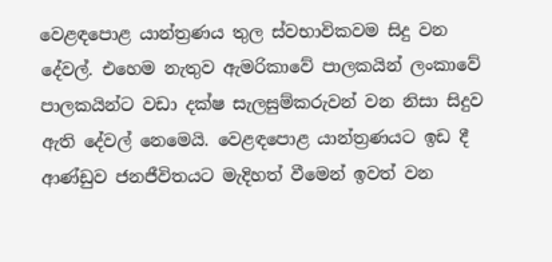වෙළඳපොළ යාන්ත්‍රණය තුල ස්වභාවිකවම සිදු වන දේවල්. එහෙම නැතුව ඇමරිකාවේ පාලකයින් ලංකාවේ පාලකයින්ට වඩා දක්ෂ සැලසුම්කරුවන් වන නිසා සිදුව ඇති දේවල් නෙමෙයි. වෙළඳපොළ යාන්ත්‍රණයට ඉඩ දී ආණ්ඩුව ජනජීවිතයට මැදිහත් වීමෙන් ඉවත් වන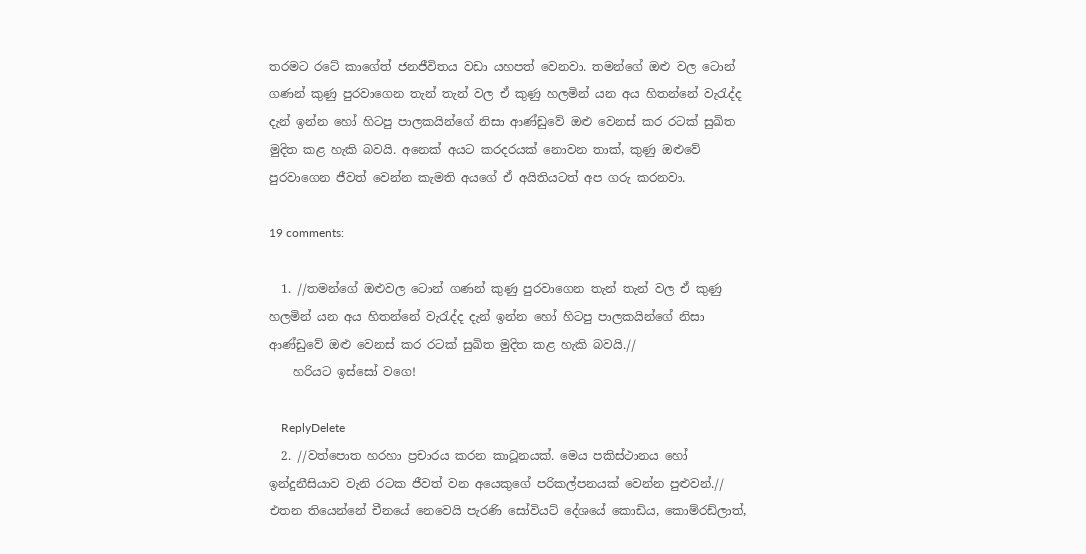තරමට රටේ කාගේත් ජනජීවිතය වඩා යහපත් වෙනවා. තමන්ගේ ඔළු වල ටොන් ගණන් කුණු පුරවාගෙන තැන් තැන් වල ඒ කුණු හලමින් යන අය හිතන්නේ වැරැද්ද දැන් ඉන්න හෝ හිටපු පාලකයින්ගේ නිසා ආණ්ඩුවේ ඔළු වෙනස් කර රටක් සුඛිත මුදිත කළ හැකි බවයි. අනෙක් අයට කරදරයක් නොවන තාක්, කුණු ඔළුවේ පුරවාගෙන ජීවත් වෙන්න කැමති අයගේ ඒ අයිතියටත් අප ගරු කරනවා.

19 comments:

  1. //තමන්ගේ ඔළුවල ටොන් ගණන් කුණු පුරවාගෙන තැන් තැන් වල ඒ කුණු හලමින් යන අය හිතන්නේ වැරැද්ද දැන් ඉන්න හෝ හිටපු පාලකයින්ගේ නිසා ආණ්ඩුවේ ඔළු වෙනස් කර රටක් සුඛිත මුදිත කළ හැකි බවයි.//
    හරියට ඉස්සෝ වගෙ!

    ReplyDelete
  2. //වත්පොත හරහා ප්‍රචාරය කරන කාටූනයක්. මෙය පකිස්ථානය හෝ ඉන්දුනීසියාව වැනි රටක ජීවත් වන අයෙකුගේ පරිකල්පනයක් වෙන්න පුළුවන්.// එතන තියෙන්නේ චීනයේ නෙවෙයි පැරණි සෝවියට් දේශයේ කොඩිය, කොම්රඩ්ලාත්,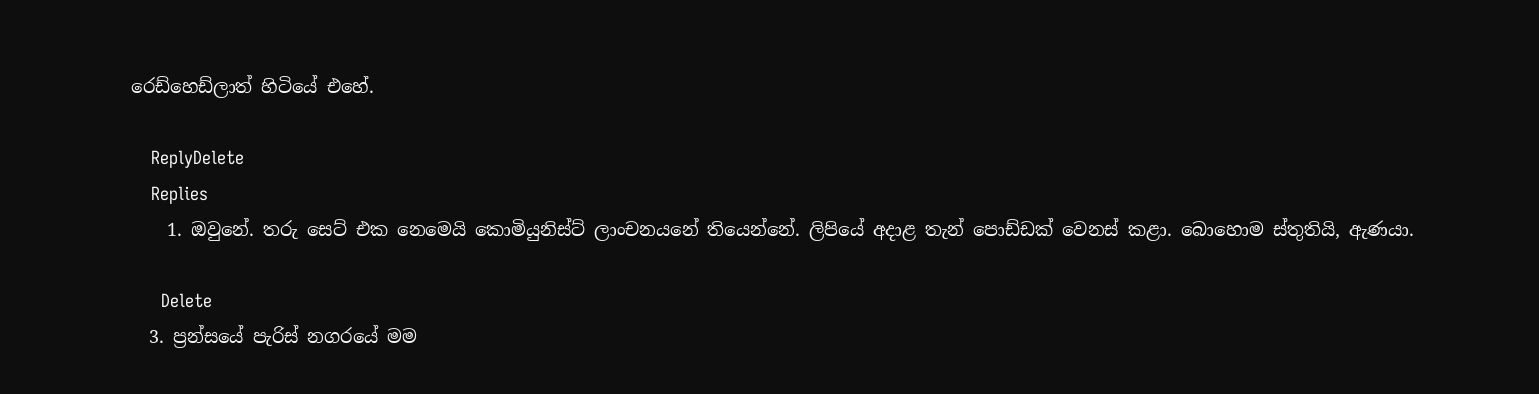රෙඩ්හෙඩ්ලාත් හිටියේ එහේ.

    ReplyDelete
    Replies
    1. ඔවුනේ. තරු සෙට් එක නෙමෙයි කොමියුනිස්ට් ලාංචනයනේ තියෙන්නේ. ලිපියේ අදාළ තැන් පොඩ්ඩක් වෙනස් කළා. බොහොම ස්තුතියි, ඇණයා.

      Delete
  3. ප්‍රන්සයේ පැරිස් නගරයේ මම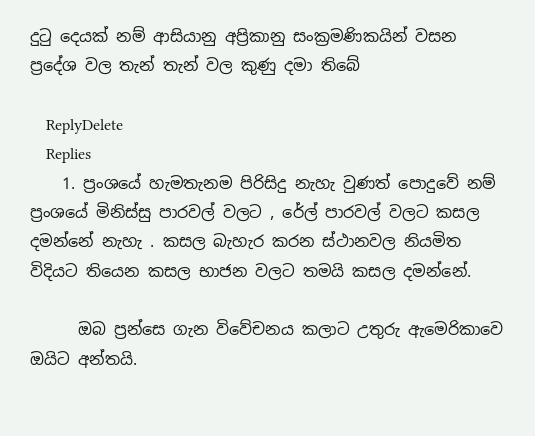දුටු දෙයක් නම් ආසියානු අප්‍රිකානු සංක්‍රමණිකයින් වසන ප්‍රදේශ වල තැන් තැන් වල කුණු දමා තිබේ

    ReplyDelete
    Replies
    1. ප්‍රංශයේ හැමතැනම පිරිසිදු නැහැ වුණත් පොදුවේ නම් ප්‍රංශයේ මිනිස්සු පාරවල් වලට , රේල් පාරවල් වලට කසල දමන්නේ නැහැ . කසල බැහැර කරන ස්ථානවල නියමිත විදියට තියෙන කසල භාජන වලට තමයි කසල දමන්නේ.

      ඔබ ප්‍රන්සෙ ගැන විවේචනය කලාට උතුරු ඇමෙරිකාවෙ ඔයිට අන්තයි.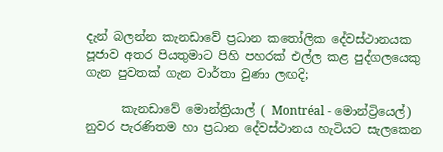දැන් බලන්න කැනඩාවේ ප්‍රධාන කතෝලික දේවස්ථානයක පූජාව අතර පියතුමාට පිහි පහරක් එල්ල කළ පුද්ගලයෙකු ගැන පුවතක් ගැන වාර්තා වුණා ලඟදි;

      කැනඩාවේ මොන්ත්‍රියාල් ( Montréal - මොන්ට්‍රියෙල්) නුවර පැරණිතම හා ප්‍රධාන දේවස්ථානය හැටියට සැලකෙන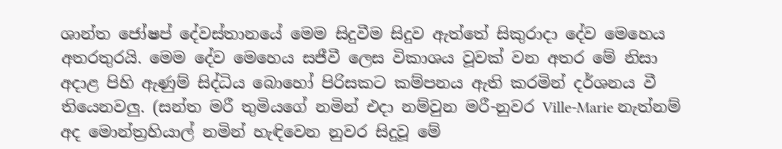ශාන්ත ජෝෂප් දේවස්තානයේ මෙම සිදුවීම සිදුව ඇත්තේ සිකුරාදා දේව මෙහෙය අතරතුරයි. මෙම දේව මෙහෙය සජීවී ලෙස විකාශය වූවක් වන අතර මේ නිසා අදාළ පිහි ඇණුම් සිද්ධිය බොහෝ පිරිසකට කම්පනය ඇති කරමින් දර්ශනය වී තියෙනවලු. (සන්ත මරී තුමියගේ නමින් එදා නම්වුන මරී-නුවර Ville-Marie නැත්නම් අද මොන්ත්‍රහියාල් නමින් හැඳිවෙන නුවර සිදුවූ මේ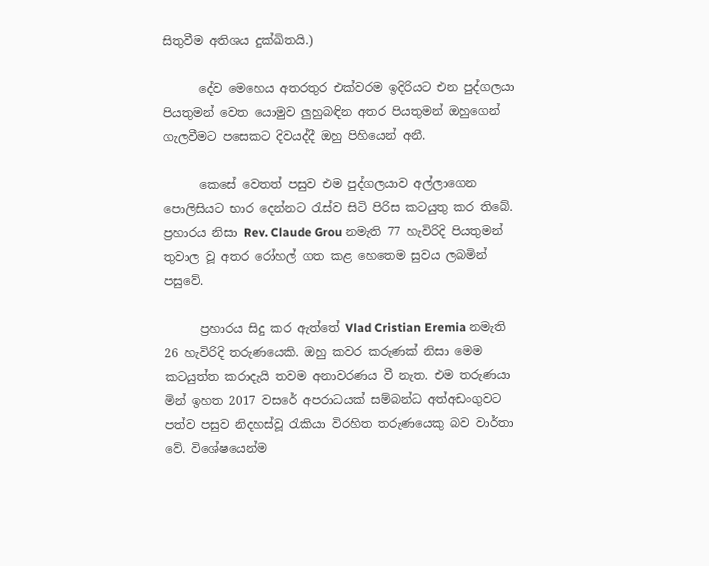සිතුවීම අතිශය දුක්ඛිතයි.)

      දේව මෙහෙය අතරතුර එක්වරම ඉදිරියට එන පුද්ගලයා පියතුමන් වෙත යොමුව ලුහුබඳින අතර පියතුමන් ඔහුගෙන් ගැලවීමට පසෙකට දිවයද්දී ඔහු පිහියෙන් අනී.

      කෙසේ වෙතත් පසුව එම පුද්ගලයාව අල්ලාගෙන පොලිසියට භාර දෙන්නට රැස්ව සිටි පිරිස කටයුතු කර තිබේ. ප්‍රහාරය නිසා Rev. Claude Grou නමැති 77 හැවිරිදි පියතුමන් තුවාල වූ අතර රෝහල් ගත කළ හෙතෙම සුවය ලබමින් පසුවේ.

      ප්‍රහාරය සිදු කර ඇත්තේ Vlad Cristian Eremia නමැති 26 හැවිරිදි තරුණයෙකි. ඔහු කවර කරුණක් නිසා මෙම කටයුත්ත කරාදැයි තවම අනාවරණය වී නැත. එම තරුණයා මින් ඉහත 2017 වසරේ අපරාධයක් සම්බන්ධ අත්අඩංගුවට පත්ව පසුව නිදහස්වූ රැකියා විරහිත තරුණයෙකු බව වාර්තා වේ. විශේෂයෙන්ම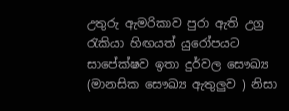උතුරු ඇමරිකාව පුරා ඇති උග්‍ර රැකියා හිඟයත් යුරෝපයට සාපේක්ෂව ඉතා දුර්වල සෞඛ්‍ය (මානසික සෞඛ්‍ය ඇතුලුව ) නිසා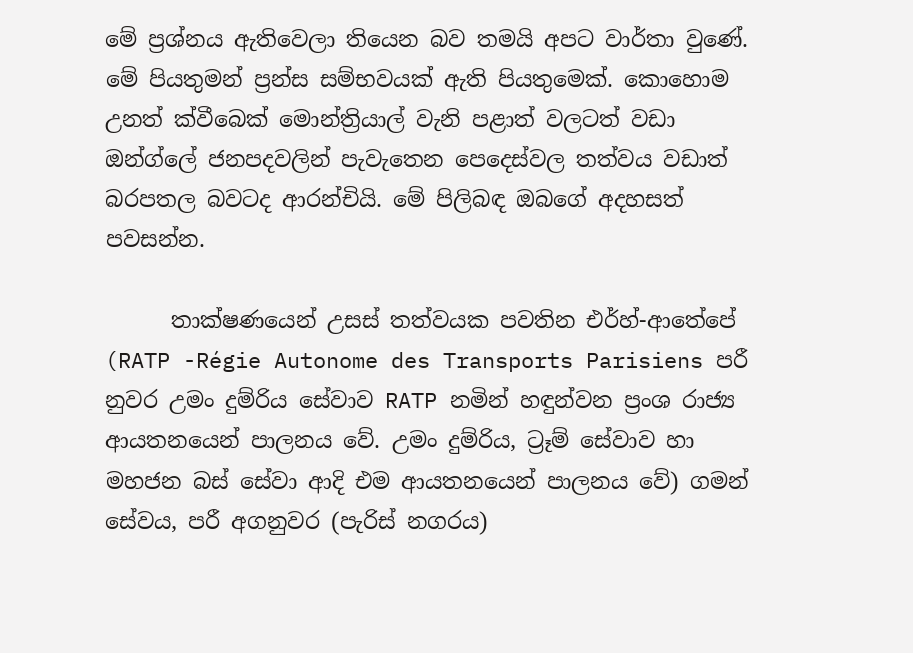මේ ප්‍රශ්නය ඇතිවෙලා තියෙන බව තමයි අපට වාර්තා වුණේ. මේ පියතුමන් ප්‍රන්ස සම්භවයක් ඇති පියතුමෙක්. කොහොම උනත් ක්වීබෙක් මොන්ත්‍රියාල් වැනි පළාත් වලටත් වඩා ඔන්ග්ලේ ජනපදවලින් පැවැතෙන පෙදෙස්වල තත්වය වඩාත් බරපතල බවටද ආරන්චියි. මේ පිලිබඳ ඔබගේ අදහසත් පවසන්න.

      තාක්ෂණයෙන් උසස් තත්වයක පවතින එර්හ්-ආතේපේ (RATP -Régie Autonome des Transports Parisiens පරී නුවර උමං දුම්රිය සේවාව RATP නමින් හඳුන්වන ප්‍රංශ රාජ්‍ය ආයතනයෙන් පාලනය වේ. උමං දුම්රිය, ට්‍රෑම් සේවාව හා මහජන බස් සේවා ආදි එම ආයතනයෙන් පාලනය වේ) ගමන් සේවය, පරී අගනුවර (පැරිස් නගරය)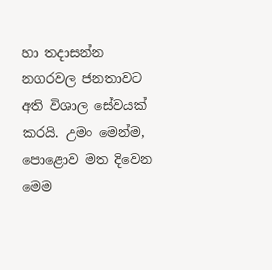හා තදාසන්න නගරවල ජනතාවට අති විශාල සේවයක් කරයි. උමං මෙන්ම, පොළොව මත දිවෙන මෙම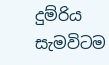දුම්රිය සැමවිටම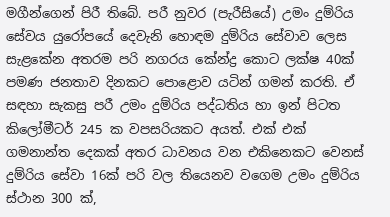මගීන්ගෙන් පිරී තිබේ. පරී නුවර (පැරීසියේ) උමං දුම්රිය සේවය යුරෝපයේ දෙවැනි හොඳම දුම්රිය සේවාව ලෙස සැළකේන අතරම පරි නගරය කේන්ද්‍ර කොට ලක්ෂ 40ක් පමණ ජනතාව දිනකට පොළොව යටින් ගමන් කරති. ඒ සඳහා සැකසු පරී උමං දුම්රිය පද්ධතිය හා ඉන් පිටත කිලෝමීටර් 245 ක වපසරියකට අයත්. එක් එක් ගමනාන්ත දෙකක් අතර ධාවනය වන එකිනෙකට වෙනස් දුම්රිය සේවා 16ක් පරි වල තියෙනව වගෙම උමං දුම්රිය ස්ථාන 300 ක්,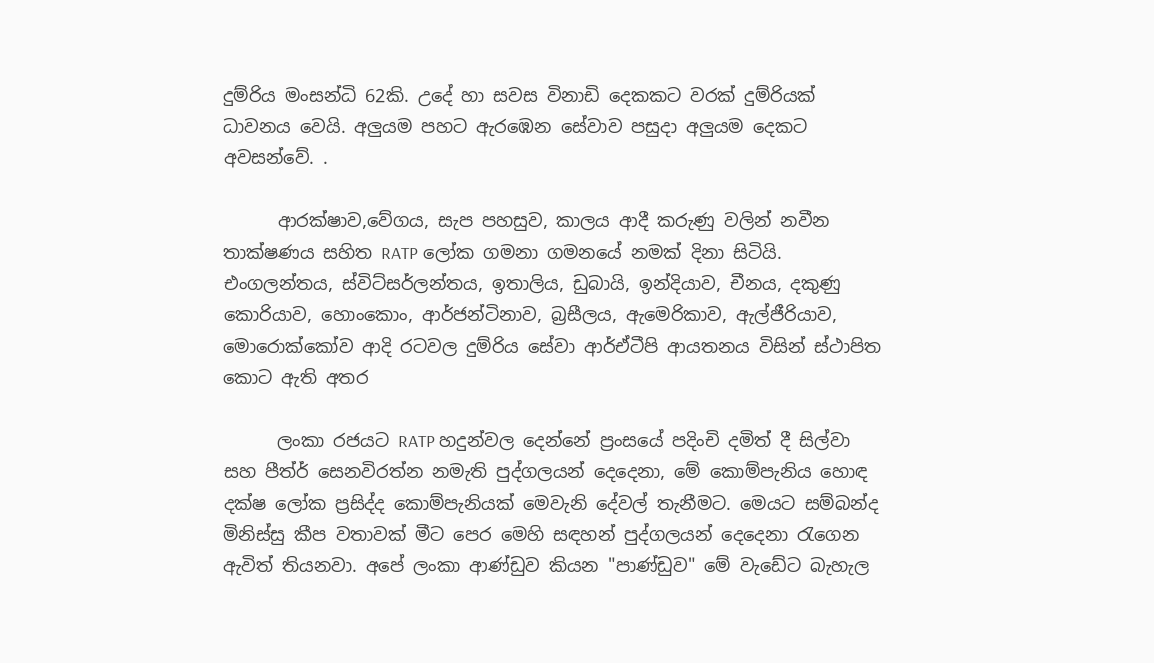දුම්රිය මංසන්ධි 62කි. උදේ හා සවස විනාඩි දෙකකට වරක් දුම්රියක් ධාවනය වෙයි. අලුයම පහට ඇරඹෙන සේවාව පසුදා අලුයම දෙකට අවසන්වේ. .

      ආරක්ෂාව,වේගය, සැප පහසුව, කාලය ආදී කරුණු වලින් නවීන තාක්ෂණය සහිත RATP ලෝක ගමනා ගමනයේ නමක් දිනා සිටියි. එංගලන්තය, ස්විට්සර්ලන්තය, ඉතාලිය, ඩුබායි, ඉන්දියාව, චීනය, දකුණු කොරියාව, හොංකොං, ආර්ජන්ටිනාව, බ්‍රසීලය, ඇමෙරිකාව, ඇල්ජීරියාව, මොරොක්කෝව ආදි රටවල දුම්රිය සේවා ආර්ඒටීපි ආයතනය විසින් ස්ථාපිත කොට ඇති අතර

      ලංකා රජයට RATP හදුන්වල දෙන්නේ ප්‍රංසයේ පදිංචි දමිත් දී සිල්වා සහ පීත්ර් සෙනවිරත්න නමැති පුද්ගලයන් දෙදෙනා, මේ කොම්පැනිය හොඳ දක්ෂ ලෝක ප්‍රසිද්ද කොම්පැනියක් මෙවැනි දේවල් තැනීමට. මෙයට සම්බන්ද මිනිස්සු කීප වතාවක් මීට පෙර මෙහි සඳහන් පුද්ගලයන් දෙදෙනා රැගෙන ඇවිත් තියනවා. අපේ ලංකා ආණ්ඩුව කියන "පාණ්ඩුව" මේ වැඩේට බැහැල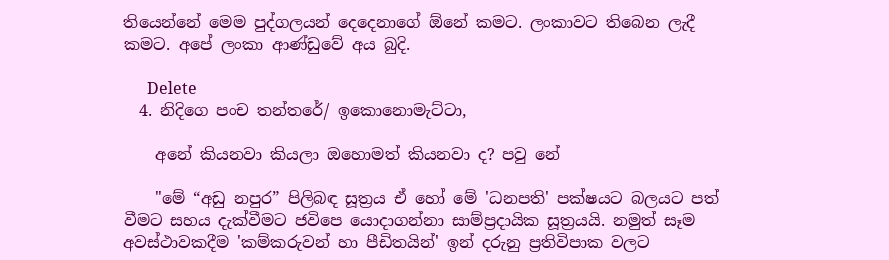තියෙන්නේ මෙම පුද්ගලයන් දෙදෙනාගේ ඕනේ කමට. ලංකාවට තිබෙන ලැදී කමට. අපේ ලංකා ආණ්ඩුවේ අය බුදි.

      Delete
  4. නිදිගෙ පංච තන්තරේ/ ඉකොනොමැට්ටා,

    අනේ කියනවා කියලා ඔහොමත් කියනවා ද? පවු නේ

    "මේ “අඩු නපුර” පිලිබඳ සූත්‍රය ඒ හෝ මේ 'ධනපති' පක්ෂයට බලයට පත් වීමට සහය දැක්වීමට ජවිපෙ යොදාගන්නා සාම්ප්‍රදායික සූත්‍රයයි. නමුත් සෑම අවස්ථාවකදීම 'කම්කරුවන් හා පීඩිතයින්' ඉන් දරුනු ප්‍රතිවිපාක වලට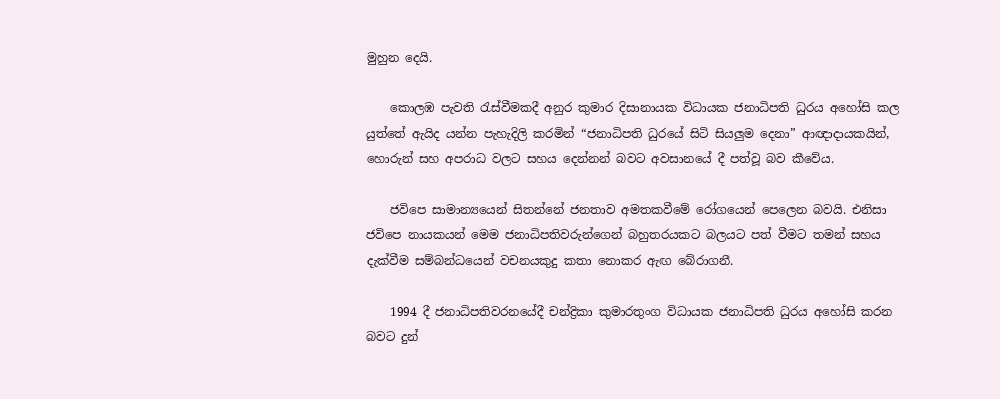මුහුන දෙයි.

    කොලඹ පැවති රැස්වීමකදී අනුර කුමාර දිසානායක විධායක ජනාධිපති ධුරය අහෝසි කල යුත්තේ ඇයිද යන්න පැහැදිලි කරමින් “ජනාධිපති ධුරයේ සිටි සියලුම දෙනා” ආඥාදායකයින්, හොරුන් සහ අපරාධ වලට සහය දෙන්නන් බවට අවසානයේ දී පත්වූ බව කීවේය.

    ජවිපෙ සාමාන්‍යයෙන් සිතන්නේ ජනතාව අමතකවීමේ රෝගයෙන් පෙලෙන බවයි. එනිසා ජවිපෙ නායකයන් මෙම ජනාධිපතිවරුන්ගෙන් බහුතරයකට බලයට පත් වීමට තමන් සහය දැක්වීම සම්බන්ධයෙන් වචනයකුදු කතා නොකර ඇඟ බේරාගනී.

    1994 දී ජනාධිපතිවරනයේදී චන්ද්‍රිකා කුමාරතුංග විධායක ජනාධිපති ධුරය අහෝසි කරන බවට දුන්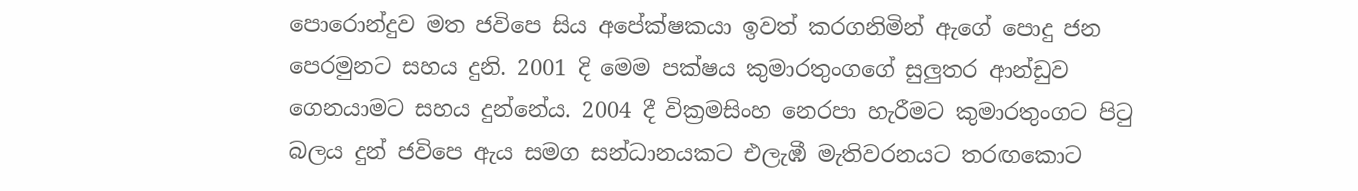පොරොන්දුව මත ජවිපෙ සිය අපේක්ෂකයා ඉවත් කරගනිමින් ඇගේ පොදු ජන පෙරමුනට සහය දුනි. 2001 දි මෙම පක්ෂය කුමාරතුංගගේ සුලුතර ආන්ඩුව ගෙනයාමට සහය දුන්නේය. 2004 දී වික්‍රමසිංහ නෙරපා හැරීමට කුමාරතුංගට පිටු බලය දුන් ජවිපෙ ඇය සමග සන්ධානයකට එලැඹී මැතිවරනයට තරඟකොට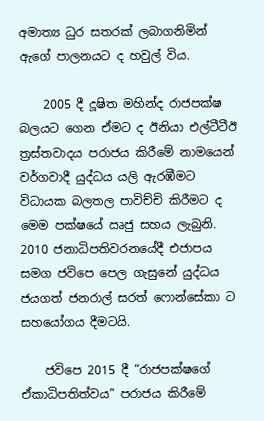අමාත්‍ය ධුර සතරක් ලබාගනිමින් ඇගේ පාලනයට ද හවුල් විය.

    2005 දී දූෂිත මහින්ද රාජපක්ෂ බලයට ගෙන ඒමට ද ඊනියා එල්ටීටීඊ ත්‍රස්තවාදය පරාජය කිරීමේ නාමයෙන් වර්ගවාදී යුද්ධය යලි ඇරඹීමට විධායක බලතල පාවිච්චි කිරීමට ද මෙම පක්ෂයේ ඍජු සහය ලැබුනි. 2010 ජනාධිපතිවරනයේදී එජාපය සමග ජවිපෙ පෙල ගැසුනේ යුද්ධය ජයගත් ජනරාල් සරත් ෆොන්සේකා ට සහයෝගය දීමටයි.

    ජවිපෙ 2015 දී “රාජපක්ෂගේ ඒකාධිපතිත්වය” පරාජය කිරීමේ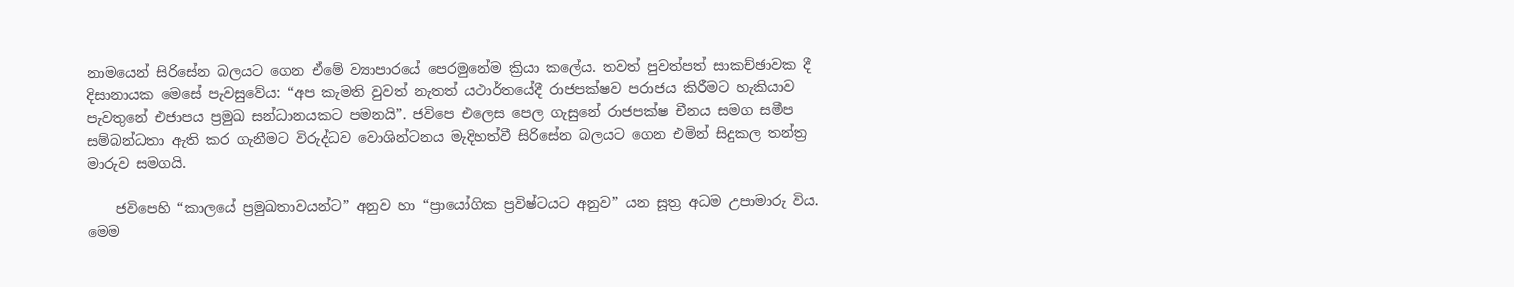නාමයෙන් සිරිසේන බලයට ගෙන ඒමේ ව්‍යාපාරයේ පෙරමුනේම ක්‍රියා කලේය. තවත් පුවත්පත් සාකච්ඡාවක දී දිසානායක මෙසේ පැවසුවේය: “අප කැමති වුවත් නැතත් යථාර්තයේදී රාජපක්ෂව පරාජය කිරීමට හැකියාව පැවතුනේ එජාපය ප්‍රමුඛ සන්ධානයකට පමනයි”. ජවිපෙ එලෙස පෙල ගැසුනේ රාජපක්ෂ චීනය සමග සමීප සම්බන්ධතා ඇති කර ගැනීමට විරුද්ධව වොශින්ටනය මැදිහත්වී සිරිසේන බලයට ගෙන එමින් සිදුකල තන්ත්‍ර මාරුව සමගයි.

    ජවිපෙහි “කාලයේ ප්‍රමුඛතාවයන්ට” අනුව හා “ප්‍රායෝගික ප්‍රවිෂ්ටයට අනුව” යන සූත්‍ර අධම උපාමාරු විය. මෙම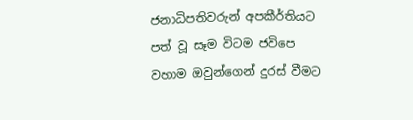ජනාධිපතිවරුන් අපකීර්තියට පත් වූ සෑම විටම ජවිපෙ වහාම ඔවුන්ගෙන් දුරස් වීමට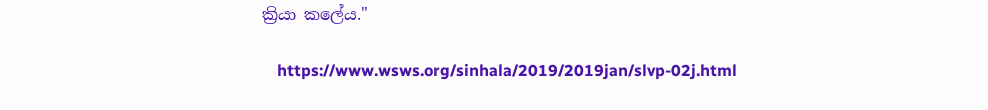ක්‍රියා කලේය."

    https://www.wsws.org/sinhala/2019/2019jan/slvp-02j.html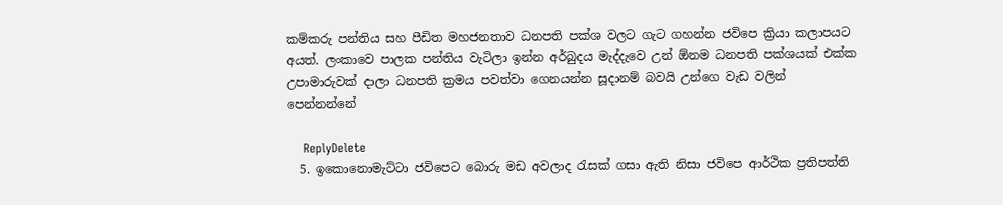කම්කරු පන්තිය සහ පීඩිත මහජනතාව ධනපති පක්ශ වලට ගැට ගහන්න ජවිපෙ ක්‍රියා කලාපයට අයත්. ලංකාවෙ පාලක පන්තිය වැටිලා ඉන්න අර්බුදය මැද්දැවෙ උන් ඕනම ධනපති පක්ශයක් එක්ක උපාමාරුවක් දාලා ධනපති ක්‍රමය පවත්වා ගෙනයන්න සූදානම් බවයි උන්ගෙ වැඩ වලින් පෙන්නන්නේ

    ReplyDelete
  5. ඉකොනොමැට්ටා ජවිපෙට බොරු මඩ අවලාද රැසක් ගසා ඇති නිසා ජවිපෙ ආර්ථික ප්‍රතිපත්ති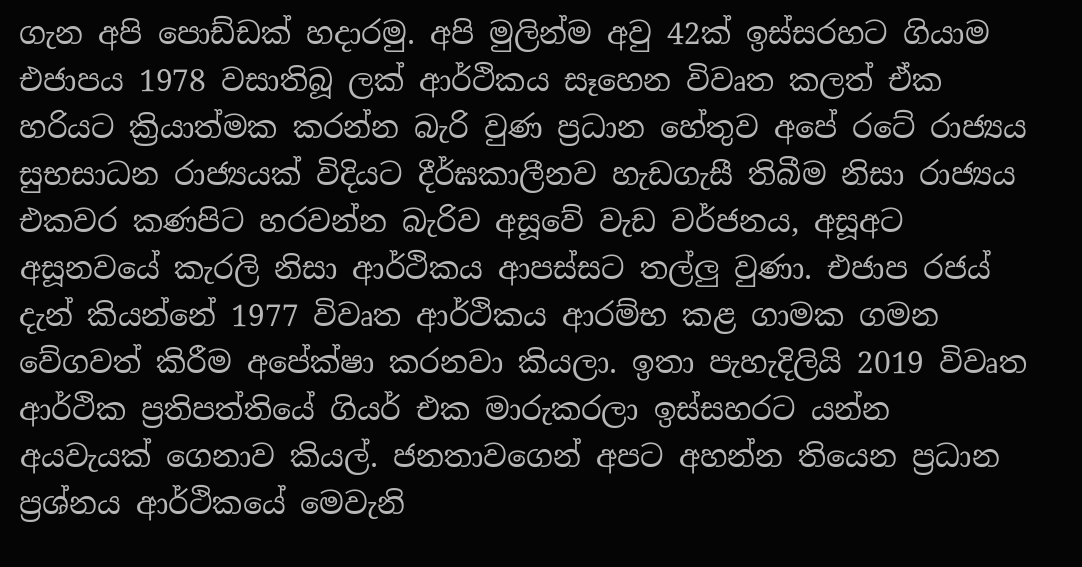ගැන අපි පොඩ්ඩක් හදාරමු. අපි මුලින්ම අවු 42ක් ඉස්සරහට ගියාම එජාපය 1978 වසාතිබූ ලක් ආර්ථිකය සෑහෙන විවෘත කලත් ඒක හරියට ක්‍රියාත්මක කරන්න බැරි වුණ ප්‍රධාන හේතුව අපේ රටේ රාජ්‍යය සුභසාධන රාජ්‍යයක් විදියට දීර්ඝකාලීනව හැඩගැසී තිබීම නිසා රාජ්‍යය එකවර කණපිට හරවන්න බැරිව අසූවේ වැඩ වර්ජනය, අසූඅට අසූනවයේ කැරලි නිසා ආර්ථිකය ආපස්සට තල්ලු වුණා. එජාප රජය් දැන් කියන්නේ 1977 විවෘත ආර්ථිකය ආරම්භ කළ ගාමක ගමන වේගවත් කිරීම අපේක්ෂා කරනවා කියලා. ඉතා පැහැදිලියි 2019 විවෘත ආර්ථික ප්‍රතිපත්තියේ ගියර් එක මාරුකරලා ඉස්සහරට යන්න අයවැයක් ගෙනාව කියල්. ජනතාවගෙන් අපට අහන්න තියෙන ප්‍රධාන ප්‍රශ්නය ආර්ථිකයේ මෙවැනි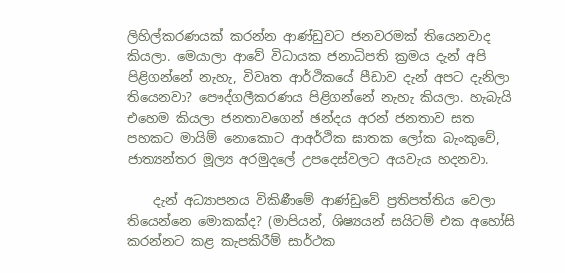ලිහිල්කරණයක් කරන්න ආණ්ඩුවට ජනවරමක් තියෙනවාද කියලා. මෙයාලා ආවේ විධායක ජනාධිපති ක්‍රමය දැන් අපි පිළිගන්නේ නැහැ, විවෘත ආර්ථිකයේ පීඩාව දැන් අපට දැනිලා තියෙනවා? පෞද්ගලීකරණය පිළිගන්නේ නැහැ කියලා. හැබැයි එහෙම කියලා ජනතාවගෙන් ඡන්දය අරන් ජනතාව සත පහකට මායිම් නොකොට ආඅර්ථික ඝාතක ලෝක බැංකුවේ, ජාත්‍යන්තර මූල්‍ය අරමුදලේ උපදෙස්වලට අයවැය හදනවා.

    දැන් අධ්‍යාපනය විකිණීමේ ආණ්ඩුවේ ප්‍රතිපත්තිය වෙලා තියෙන්නෙ මොකක්ද? (මාපියන්, ශිෂ්‍යයන් සයිටම් එක අහෝසි කරන්නට කළ කැපකිරීම් සාර්ථක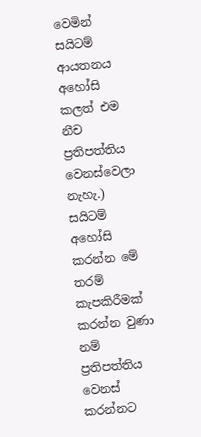වෙමින් සයිටම් ආයතනය අහෝසි කලත් එම නීච ප්‍රතිපත්තිය වෙනස්වෙලා නැහැ.) සයිටම් අහෝසි කරන්න මේ තරම් කැපකිරීමක් කරන්න වුණා නම් ප්‍රතිපත්තිය වෙනස් කරන්නට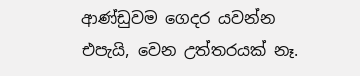ආණ්ඩුවම ගෙදර යවන්න එපැයි, වෙන උත්තරයක් නෑ.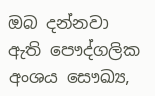ඔබ දන්නවා ඇති පෞද්ගලික අංශය සෞඛ්‍ය,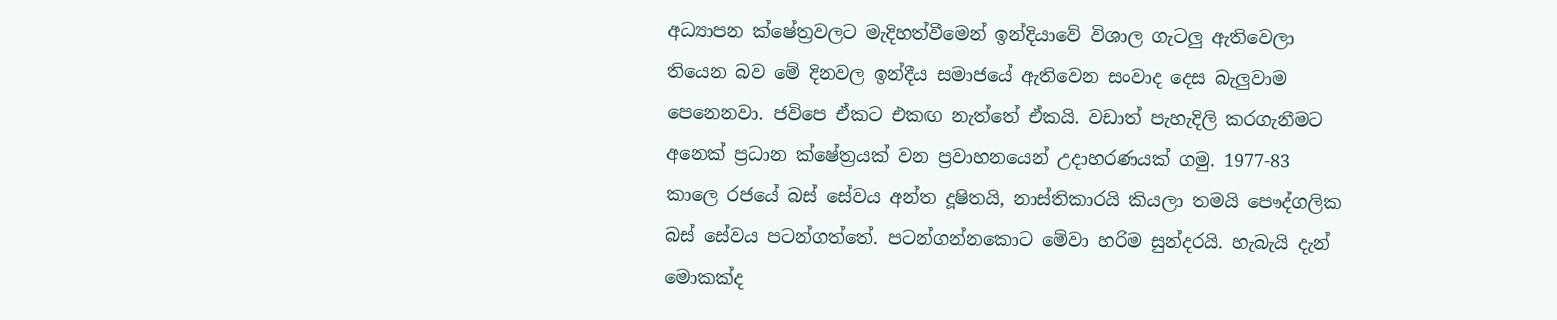අධ්‍යාපන ක්ෂේත්‍රවලට මැදිහත්වීමෙන් ඉන්දියාවේ විශාල ගැටලු ඇතිවෙලා තියෙන බව මේ දිනවල ඉන්දීය සමාජයේ ඇතිවෙන සංවාද දෙස බැලුවාම පෙනෙනවා. ජවිපෙ ඒකට එකඟ නැත්තේ ඒකයි. වඩාත් පැහැදිලි කරගැනීමට අනෙක් ප්‍රධාන ක්ෂේත්‍රයක් වන ප්‍රවාහනයෙන් උදාහරණයක් ගමු. 1977-83 කාලෙ රජයේ බස් සේවය අන්ත දූෂිතයි, නාස්තිකාරයි කියලා තමයි පෞද්ගලික බස් සේවය පටන්ගත්තේ. පටන්ගන්නකොට මේවා හරිම සුන්දරයි. හැබැයි දැන් මොකක්ද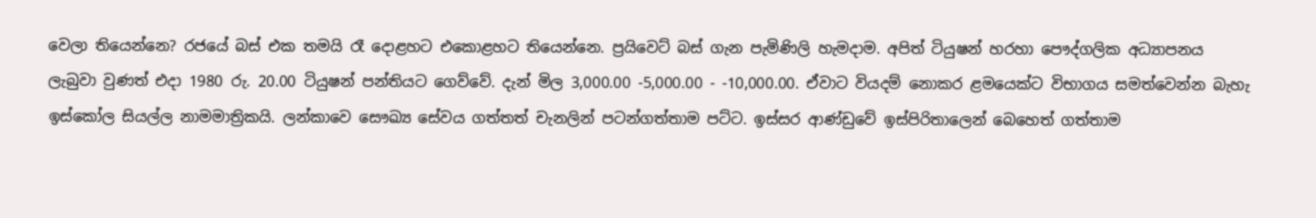වෙලා තියෙන්නෙ? රජයේ බස් එක තමයි රෑ දොළහට එකොළහට තියෙන්නෙ. ප්‍රයිවෙට් බස් ගැන පැමිණිලි හැමදාම. අපිත් ටියුෂන් හරහා පෞද්ගලික අධ්‍යාපනය ලැබුවා වුණත් එදා 1980 රු. 20.00 ටියුෂන් පන්තියට ගෙව්වේ. දැන් මිල 3,000.00 -5,000.00 - -10,000.00. ඒවාට වියදම් නොකර ළමයෙක්ට විභාගය සමත්වෙන්න බැහැ ඉස්කෝල සියල්ල නාමමාත්‍රිකයි. ලන්කාවෙ සෞඛ්‍ය සේවය ගත්තත් චැනලින් පටන්ගත්තාම පට්ට. ඉස්සර ආණ්ඩුවේ ඉස්පිරිතාලෙන් බෙහෙත් ගත්තාම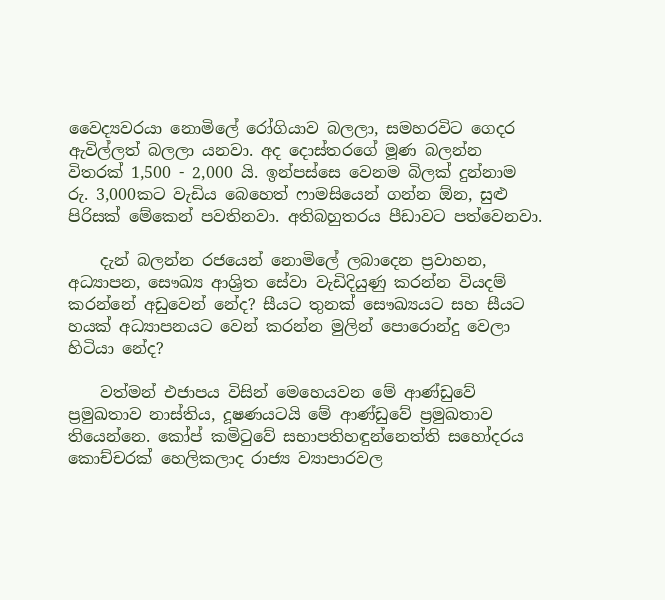වෛද්‍යවරයා නොමිලේ රෝගියාව බලලා, සමහරවිට ගෙදර ඇවිල්ලත් බලලා යනවා. අද දොස්තරගේ මූණ බලන්න විතරක් 1,500 - 2,000 යි. ඉන්පස්සෙ වෙනම බිලක් දුන්නාම රු. 3,000කට වැඩිය බෙහෙත් ෆාමසියෙන් ගන්න ඕන, සුළු පිරිසක් මේකෙන් පවතිනවා. අතිබහුතරය පීඩාවට පත්වෙනවා.

    දැන් බලන්න රජයෙන් නොමිලේ ලබාදෙන ප්‍රවාහන, අධ්‍යාපන, සෞඛ්‍ය ආශ්‍රිත සේවා වැඩිදියුණු කරන්න වියදම් කරන්නේ අඩුවෙන් නේද? සීයට තුනක් සෞඛ්‍යයට සහ සීයට හයක් අධ්‍යාපනයට වෙන් කරන්න මුලින් පොරොන්දු වෙලා හිටියා නේද?

    වත්මන් එජාපය විසින් මෙහෙයවන මේ ආණ්ඩුවේ ප්‍රමුඛතාව නාස්තිය, දූෂණයටයි මේ ආණ්ඩුවේ ප්‍රමුඛතාව තියෙන්නෙ. කෝප් කමිටුවේ සභාපතිහඳුන්නෙත්ති සහෝදරය කොච්චරක් හෙලිකලාද රාජ්‍ය ව්‍යාපාරවල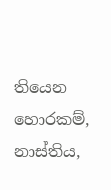තියෙන හොරකම්, නාස්තිය,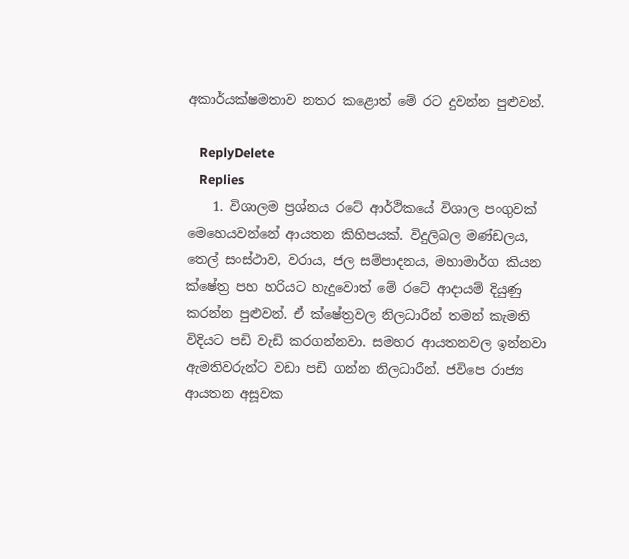අකාර්යක්ෂමතාව නතර කළොත් මේ රට දුවන්න පුළුවන්.

    ReplyDelete
    Replies
    1. විශාලම ප්‍රශ්නය රටේ ආර්ථිකයේ විශාල පංගුවක් මෙහෙයවන්නේ ආයතන කිහිපයක්. විදුලිබල මණ්ඩලය, තෙල් සංස්ථාව, වරාය, ජල සම්පාදනය, මහාමාර්ග කියන ක්ෂේත්‍ර පහ හරියට හැදුවොත් මේ රටේ ආදායම් දියුණු කරන්න පුළුවන්. ඒ ක්ෂේත්‍රවල නිලධාරීන් තමන් කැමති විදියට පඩි වැඩි කරගන්නවා. සමහර ආයතනවල ඉන්නවා ඇමතිවරුන්ට වඩා පඩි ගන්න නිලධාරීන්. ජවිපෙ රාජ්‍ය ආයතන අසූවක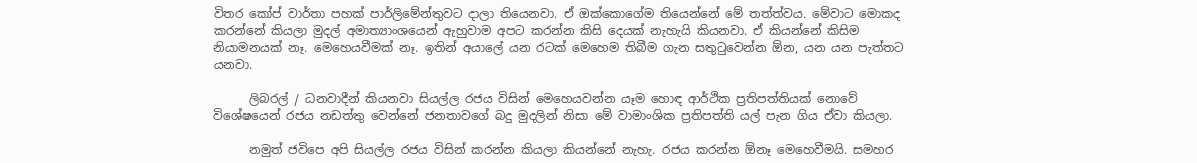විතර කෝප් වාර්තා පහක් පාර්ලිමේන්තුවට දාලා තියෙනවා. ඒ ඔක්කොගේම තියෙන්නේ මේ තත්ත්වය. මේවාට මොකද කරන්නේ කියලා මුදල් අමාත්‍යාංශයෙන් ඇහුවාම අපට කරන්න කිසි දෙයක් නැහැයි කියනවා. ඒ කියන්නේ කිසිම නියාමනයක් නෑ. මෙහෙයවීමක් නෑ. ඉතින් අයාලේ යන රටක් මෙහෙම තිබීම ගැන සතුටුවෙන්න ඕන, යන යන පැත්තට යනවා.

      ලිබරල් / ධනවාදීන් කියනවා සියල්ල රජය විසින් මෙහෙයවන්න යෑම හොඳ ආර්ථික ප්‍රතිපත්තියක් නොවේ විශේෂයෙන් රජය නඩත්තු වෙන්නේ ජනතාවගේ බදු මුදලින් නිසා මේ වාමාංශික ප්‍රතිපත්ති යල් පැන ගිය ඒවා කියලා.

      නමුත් ජවිපෙ අපි සියල්ල රජය විසින් කරන්න කියලා කියන්නේ නැහැ. රජය කරන්න ඕනෑ මෙහෙවීමයි. සමහර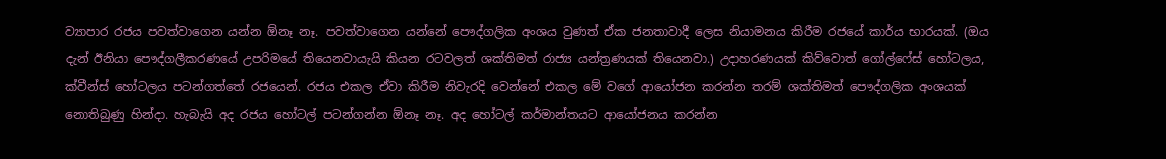ව්‍යාපාර රජය පවත්වාගෙන යන්න ඕනෑ නෑ. පවත්වාගෙන යන්නේ පෞද්ගලික අංශය වුණත් ඒක ජනතාවාදී ලෙස නියාමනය කිරීම රජයේ කාර්ය භාරයක්. (ඔය දැන් ඊනියා පෞද්ගලීකරණයේ උපරිමයේ තියෙනවායැයි කියන රටවලත් ශක්තිමත් රාජ්‍ය යන්ත්‍රණයක් තියෙනවා.) උදාහරණයක් කිව්වොත් ගෝල්ෆේස් හෝටලය, ක්වීන්ස් හෝටලය පටන්ගත්තේ රජයෙන්. රජය එකල ඒවා කිරීම නිවැරදි වෙන්නේ එකල මේ වගේ ආයෝජන කරන්න තරම් ශක්තිමත් පෞද්ගලික අංශයක් නොතිබුණු හින්දා. හැබැයි අද රජය හෝටල් පටන්ගන්න ඕනෑ නෑ. අද හෝටල් කර්මාන්තයට ආයෝජනය කරන්න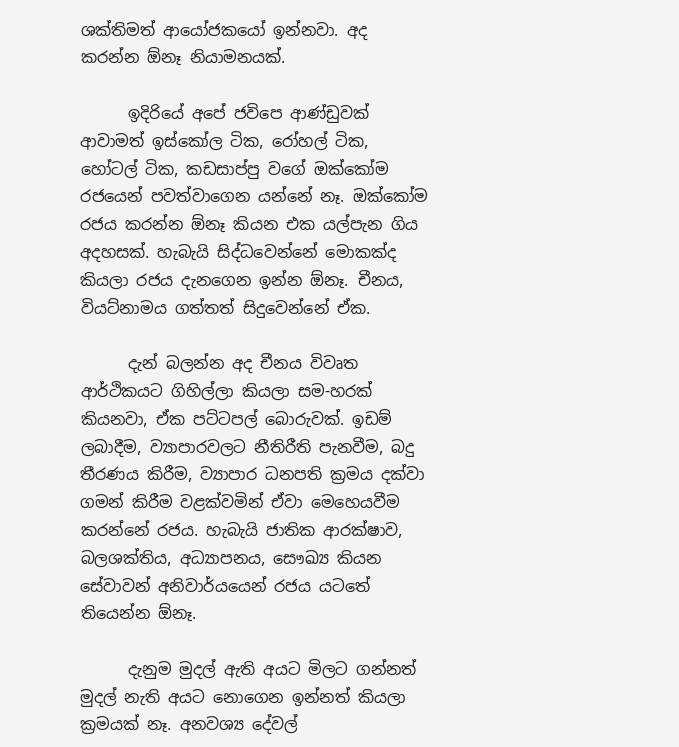ශක්තිමත් ආයෝජකයෝ ඉන්නවා. අද කරන්න ඕනෑ නියාමනයක්.

      ඉදිරියේ අපේ ජවිපෙ ආණ්ඩුවක් ආවාමත් ඉස්කෝල ටික, රෝහල් ටික, හෝටල් ටික, කඩසාප්පු වගේ ඔක්කෝම රජයෙන් පවත්වාගෙන යන්නේ නෑ. ඔක්කෝම රජය කරන්න ඕනෑ කියන එක යල්පැන ගිය අදහසක්. හැබැයි සිද්ධවෙන්නේ මොකක්ද කියලා රජය දැනගෙන ඉන්න ඕනෑ. චීනය, වියට්නාමය ගත්තත් සිදුවෙන්නේ ඒක.

      දැන් බලන්න අද චීනය විවෘත ආර්ථිකයට ගිහිල්ලා කියලා සම-හරක් කියනවා, ඒක පට්ටපල් බොරුවක්. ඉඩම් ලබාදීම, ව්‍යාපාරවලට නීතිරීති පැනවීම, බදු තීරණය කිරීම, ව්‍යාපාර ධනපති ක්‍රමය දක්වා ගමන් කිරීම වළක්වමින් ඒවා මෙහෙයවීම කරන්නේ රජය. හැබැයි ජාතික ආරක්ෂාව, බලශක්තිය, අධ්‍යාපනය, සෞඛ්‍ය කියන සේවාවන් අනිවාර්යයෙන් රජය යටතේ තියෙන්න ඕනෑ.

      දැනුම මුදල් ඇති අයට මිලට ගන්නත් මුදල් නැති අයට නොගෙන ඉන්නත් කියලා ක්‍රමයක් නෑ. අනවශ්‍ය දේවල්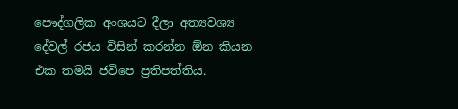පෞද්ගලික අංශයට දීලා අත්‍යවශ්‍ය දේවල් රජය විසින් කරන්න ඕන කියන එක තමයි ජවිපෙ ප්‍රතිපත්තිය.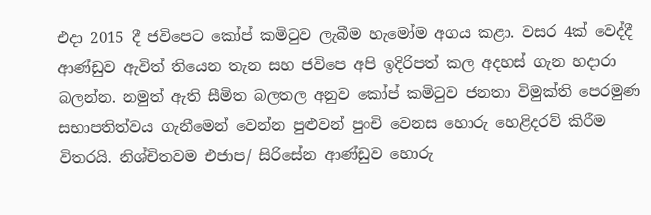එදා 2015 දී ජවිපෙට කෝප් කමිටුව ලැබීම හැමෝම අගය කළා. වසර 4ක් වෙද්දී ආණ්ඩුව ඇවිත් තියෙන තැන සහ ජවිපෙ අපි ඉදිරිපත් කල අදහස් ගැන හදාරා බලන්න. නමුත් ඇති සීමිත බලතල අනුව කෝප් කමිටුව ජනතා විමුක්ති පෙරමුණ සභාපතිත්වය ගැනීමෙන් වෙන්න පුළුවන් පුංචි වෙනස හොරු හෙළිදරව් කිරීම විතරයි. නිශ්චිතවම එජාප/ සිරිසේන ආණ්ඩුව හොරු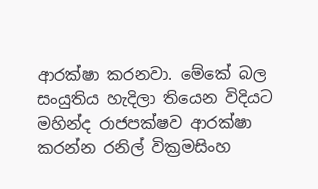ආරක්ෂා කරනවා. මේකේ බල සංයුතිය හැදිලා තියෙන විදියට මහින්ද රාජපක්ෂව ආරක්ෂා කරන්න රනිල් වික්‍රමසිංහ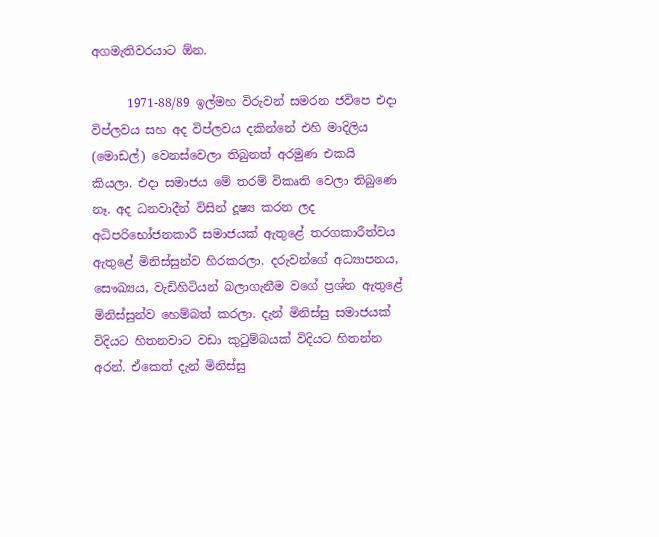අගමැතිවරයාට ඕන.

      1971-88/89 ඉල්මහ විරුවන් සමරන ජවිපෙ එදා විප්ලවය සහ අද විප්ලවය දකින්නේ එහි මාදිලිය (මොඩල්) වෙනස්වෙලා තිබුනත් අරමුණ එකයි කියලා. එදා සමාජය මේ තරම් විකෘති වෙලා තිබුණෙ නෑ. අද ධනවාදීන් විසින් දූෂ්‍ය කරන ලද අධිපරිභෝජනකාරී සමාජයක් ඇතුළේ තරගකාරීත්වය ඇතුළේ මිනිස්සුන්ව හිරකරලා. දරුවන්ගේ අධ්‍යාපනය, සෞඛ්‍යය, වැඩිහිටියන් බලාගැනීම වගේ ප්‍රශ්න ඇතුළේ මිනිස්සුන්ව හෙම්බත් කරලා. දැන් මිනිස්සු සමාජයක් විදියට හිතනවාට වඩා කුටුම්බයක් විදියට හිතන්න අරන්. ඒකෙත් දැන් මිනිස්සු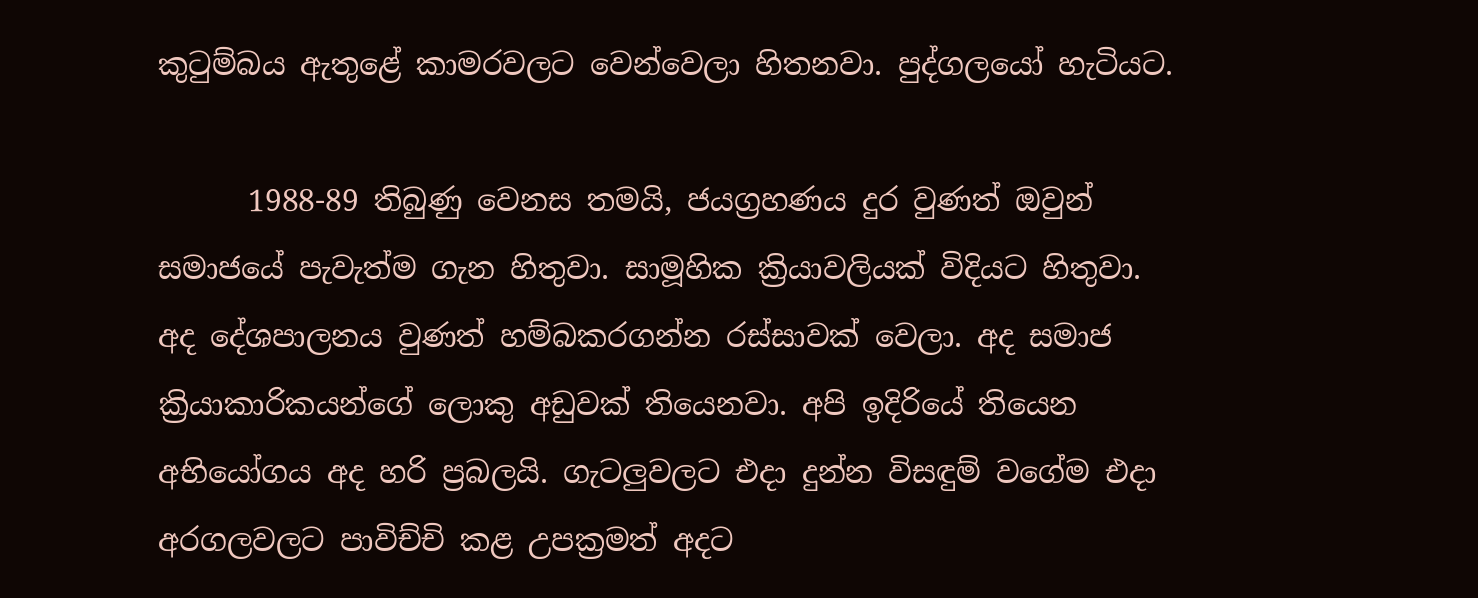කුටුම්බය ඇතුළේ කාමරවලට වෙන්වෙලා හිතනවා. පුද්ගලයෝ හැටියට.

      1988-89 තිබුණු වෙනස තමයි, ජයග්‍රහණය දුර වුණත් ඔවුන් සමාජයේ පැවැත්ම ගැන හිතුවා. සාමූහික ක්‍රියාවලියක් විදියට හිතුවා. අද දේශපාලනය වුණත් හම්බකරගන්න රස්සාවක් වෙලා. අද සමාජ ක්‍රියාකාරිකයන්ගේ ලොකු අඩුවක් තියෙනවා. අපි ඉදිරියේ තියෙන අභියෝගය අද හරි ප්‍රබලයි. ගැටලුවලට එදා දුන්න විසඳුම් වගේම එදා අරගලවලට පාවිච්චි කළ උපක්‍රමත් අදට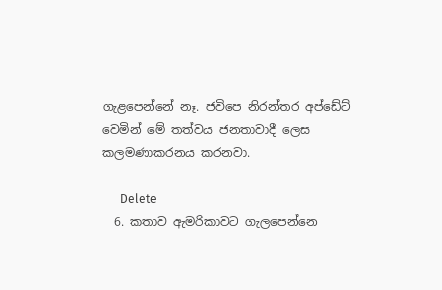ගැළපෙන්නේ නෑ. ජවිපෙ නිරන්තර අප්ඩේට් වෙමින් මේ තත්වය ජනතාවාදී ලෙස කලමණාකරනය කරනවා.

      Delete
  6. කතාව ඇමරිකාවට ගැලපෙන්නෙ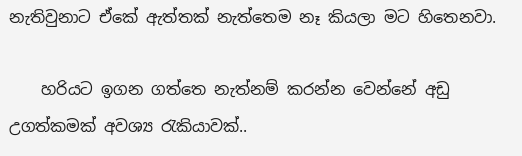නැතිවුනාට ඒකේ ඇත්තක් නැත්තෙම නෑ කියලා මට හිතෙනවා.

    හරියට ඉගන ගත්තෙ නැත්නම් කරන්න වෙන්නේ අඩු උගත්කමක් අවශ්‍ය ‍රැකියාවක්..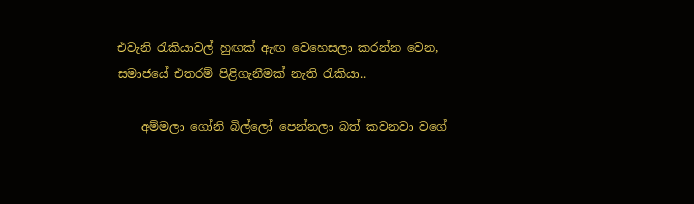එවැනි ‍රැකියාවල් හුඟක් ඇඟ වෙහෙසලා කරන්න වෙන, සමාජයේ එතරම් පිළිගැනීමක් නැති ‍රැකියා..

    අම්මලා ගෝනි බිල්ලෝ පෙන්නලා බත් කවනවා වගේ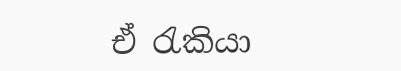ඒ ‍රැකියා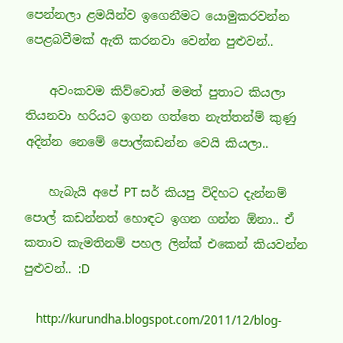පෙන්නලා ළමයින්ව ඉගෙනීමට යොමුකරවන්න පෙළබවීමක් ඇති කරනවා වෙන්න පුළුවන්..

    අවංකවම කිව්වොත් මමත් පුතාට කියලා තියනවා හරියට ඉගන ගත්තෙ නැත්තන්ම් කුණු අදින්න නෙමේ පොල්කඩන්න වෙයි කියලා..

    හැබැයි අපේ PT සර් කියපු විදිහට දැන්නම් පොල් කඩන්නත් හොඳට ඉගන ගන්න ඕනා.. ඒ කතාව කැමතිනම් පහල ලින්ක් එකෙන් කියවන්න පුළුවන්.. :D

    http://kurundha.blogspot.com/2011/12/blog-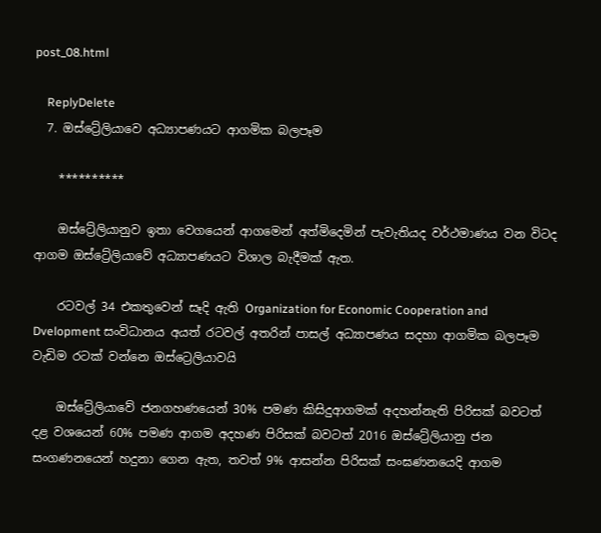post_08.html

    ReplyDelete
  7. ඔස්ට්‍රේලියාවෙ අධ්‍යාපණයට ආගමික බලපෑම

    **********

    ඔස්ට්‍රේලියානුව ඉතා වෙගයෙන් ආගමෙන් අත්මිදෙමින් පැවැතියද වර්ථමාණය වන විටද ආගම ඔස්ට්‍රේලියාවේ අධ්‍යාපණයට විශාල බැදීමක් ඇත.

    රටවල් 34 එකතුවෙන් සෑදි ඇති Organization for Economic Cooperation and Dvelopment සංවිධානය අයත් රටවල් අතරින් පාසල් අධ්‍යාපණය සදහා ආගමික බලපෑම වැඩිම රටක් වන්නෙ ඔස්ට්‍රෙලියාවයි

    ඔස්ට්‍රේලියාවේ ජනගහණයෙන් 30% පමණ කිසිදුආගමක් අදහන්නැති පිරිසක් බවටත් දළ වශයෙන් 60% පමණ ආගම අදහණ පිරිසක් බවටත් 2016 ඔස්ට්‍රේලියානු ජන සංගණනයෙන් හදුනා ගෙන ඇත, තවත් 9% ආසන්න පිරිසක් සංඝණනයෙදි ආගම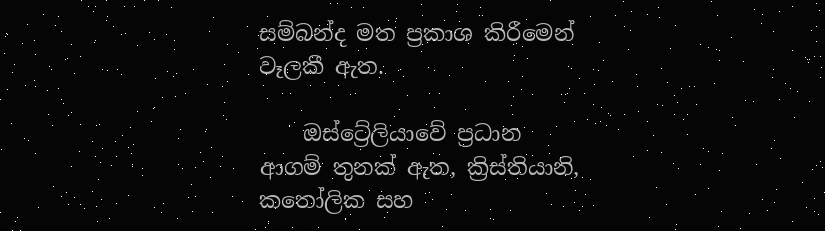සම්බන්ද මත ප්‍රකාශ කිරීමෙන් වෑලකී ඇත.

    ඔස්ට්‍රේලියාවේ ප්‍රධාන ආගම් තුනක් ඇත, ක්‍රිස්තියානි, කතෝලික සහ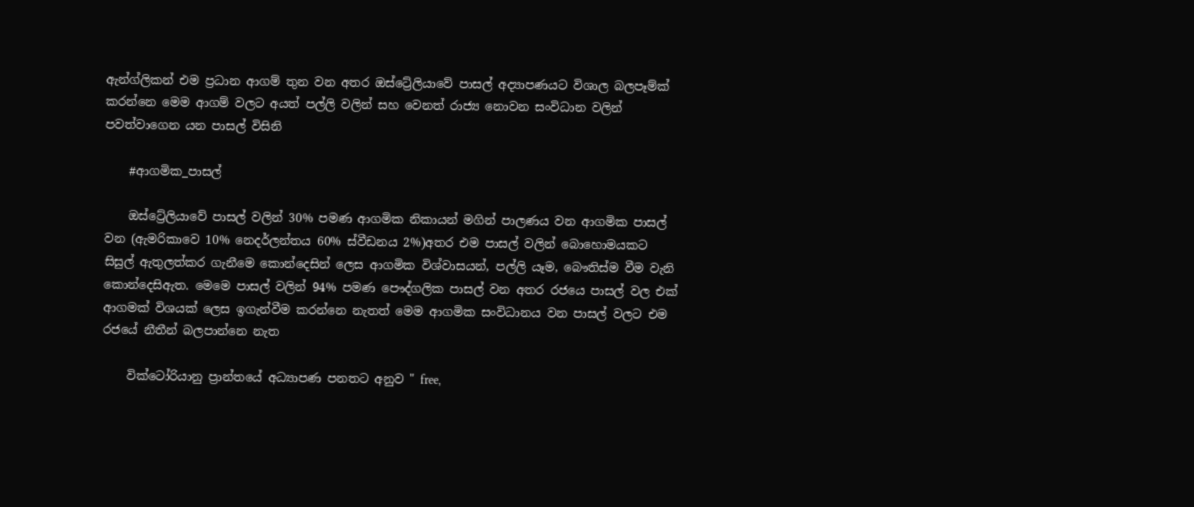ඇන්ග්ලිකන් එම ප්‍රධාන ආගම් තුන වන අතර ඔස්ට්‍රේලියාවේ පාසල් අද්‍යාපණයට විශාල බලපෑම්ක් කරන්නෙ මෙම ආගම් වලට අයත් පල්ලි වලින් සහ වෙනත් රාජ්‍ය නොවන සංවිධාන වලින් පවත්වාගෙන යන පාසල්‍ විසිනි

    #ආගමික_පාසල්

    ඔස්ට්‍රේලියාවේ පාසල් වලින් 30% පමණ ආගමික නිකායන් මගින් පාලණය වන ආගමික පාසල් වන (ඇමරිකාවෙ 10% නෙදර්ලන්තය 60% ස්වීඩනය 2%)අතර එම පාසල් වලින් බොහොමයකට සිසුල් ඇතුලත්කර ගැනීමෙ කොන්දෙසින් ලෙස ආගමික විශ්වාසයන්, පල්ලි යෑම, බෞතිස්ම වීම වැනි කොන්දෙසිඇත. මෙමෙ පාසල් වලින් 94% පමණ පෞද්ගලික පාසල් වන අතර රජයෙ පාසල් වල එක් ආගමක් විශයක් ලෙස ඉගැන්වීම කරන්නෙ නැතත් මෙම ආගමික සංවිධානය වන පාසල් වලට එම රජයේ නීතීන් බලපාන්නෙ නැත

    වික්ටෝරියානු ප්‍රාන්තයේ අධ්‍යාපණ පනතට අනුව " free,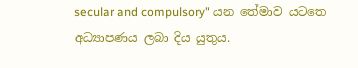secular and compulsory" යන තේමාව යටතෙ අධ්‍යාපණය ලබා දිය යුතුය.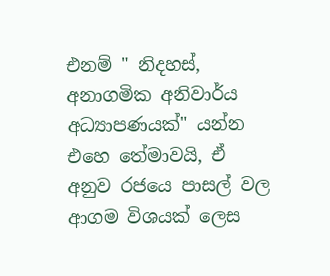එනම් " නිදහස්, අනාගමික අනිවාර්ය අධ්‍යාපණයක්" යන්න එහෙ තේමාවයි, ඒ අනුව රජයෙ පාසල් වල ආගම විශයක් ලෙස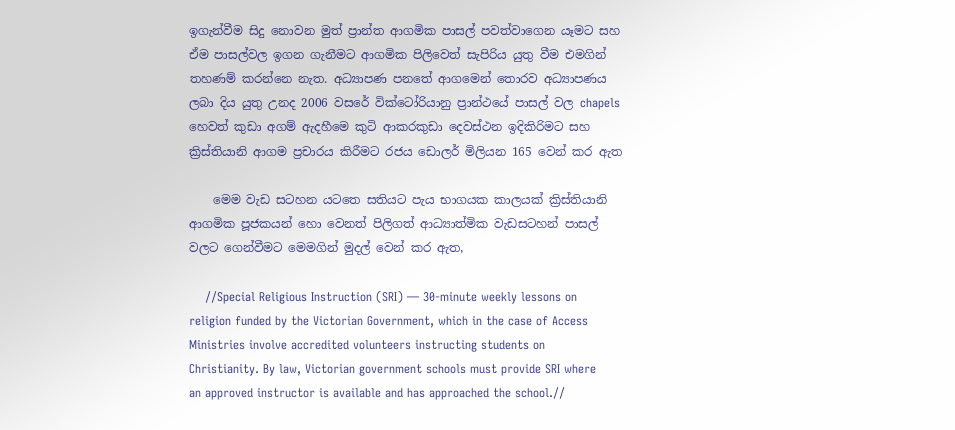ඉගැන්වීම සිදු නොවන මුත් ප්‍රාන්ත ආගමික පාසල් පවත්වාගෙන යෑමට සහ ඒම පාසල්වල ඉගන ගැනීමට ආගමික පිලිවෙත් සැපිරිය යුතු වීම එමගින් තහණම් කරන්නෙ නැත. අධ්‍යාපණ පනතේ ආගමෙන් තොරව අධ්‍යාපණය ලබා දිය යුතු උනද 2006 වසරේ වික්ටෝරියානු ප්‍රාන්ථයේ පාසල් වල chapels හෙවත් කුඩා අගම් ඇදහීමෙ කුටි ආකරකුඩා දෙවස්ථන ඉදිකිරිමට සහ ක්‍රිස්තියානි ආගම ප්‍රචාරය කිරීමට රජය ඩොලර් මිලියන 165 වෙන් කර ඇත

    මෙම වැඩ සටහන යටතෙ සතියට පැය භාගයක කාලයක් ක්‍රිස්තියානි ආගමික පූජකයන් හො වෙනත් පිලිගත් ආධ්‍යාත්මික වැඩසටහන් පාසල් වලට ගෙන්වීමට මෙමගින් මුදල් වෙන් කර ඇත,

    //Special Religious Instruction (SRI) — 30-minute weekly lessons on religion funded by the Victorian Government, which in the case of Access Ministries involve accredited volunteers instructing students on Christianity. By law, Victorian government schools must provide SRI where an approved instructor is available and has approached the school.//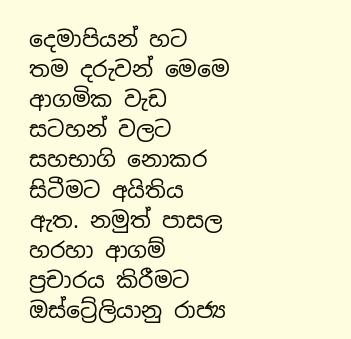දෙමාපියන් හට තම දරුවන් මෙමෙ ආගමික වැඩ සටහන් වලට සහභාගි නොකර සිටීමට අයිතිය ඇත. නමුත් පාසල හරහා ආගම් ප්‍රචාරය කිරීමට ඔස්ට්‍රේලියානු රාජ්‍ය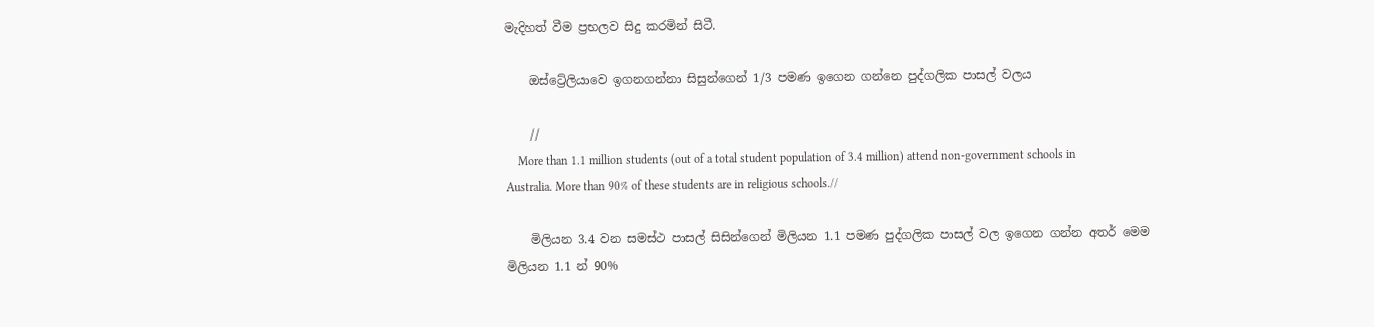මැදිහත් වීම ප්‍රභලව සිදු කරමින් සිටී.

    ඔස්ට්‍රේලියාවෙ ඉගනගන්නා සිසුන්ගෙන් 1/3 පමණ ඉගෙන ගන්නෙ පුද්ගලික පාසල් වලය

    //
    More than 1.1 million students (out of a total student population of 3.4 million) attend non-government schools in Australia. More than 90% of these students are in religious schools.//

    මිලියන 3.4 වන සමස්ථ පාසල් සිසින්ගෙන් මිලියන 1.1 පමණ පුද්ගලික පාසල් වල ඉගෙන ගන්න අතර් මෙම මිලියන 1.1 න් 90%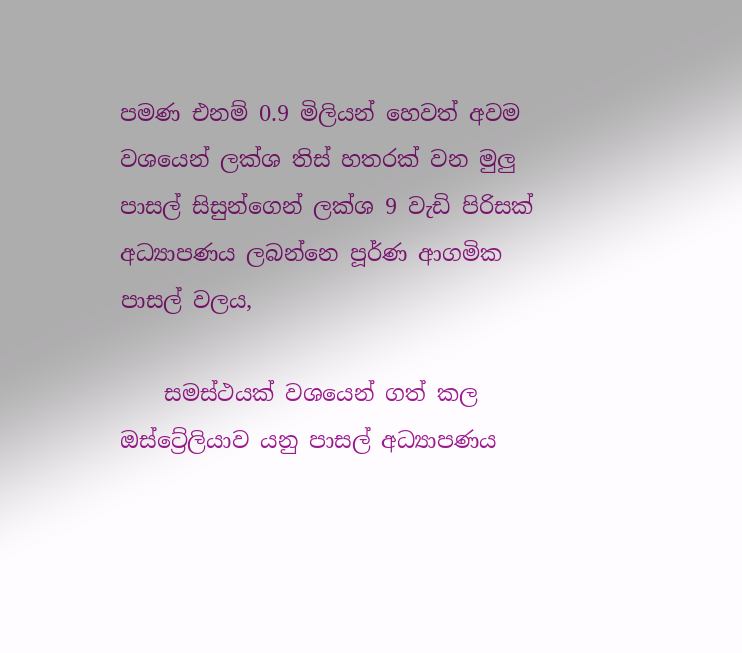පමණ එනම් 0.9 මිලියන් හෙවත් අවම වශයෙන් ලක්ශ තිස් හතරක් වන මුලු පාසල් සිසුන්ගෙන් ලක්ශ 9 වැඩි පිරිසක් අධ්‍යාපණය ලබන්නෙ පූර්ණ ආගමික පාසල් වලය,

    සමස්ථයක් වශයෙන් ගත් කල ඔස්ට්‍රේලියාව යනු පාසල් අධ්‍යාපණය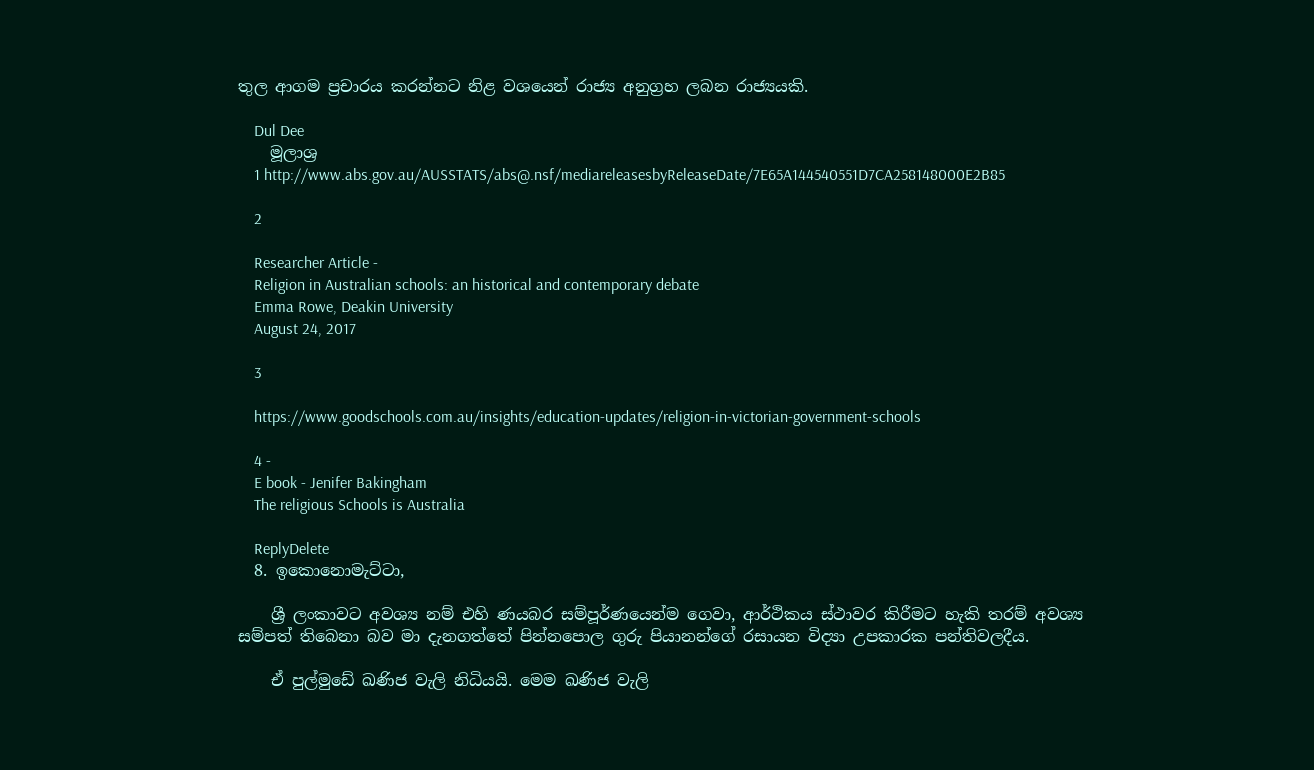තුල ආගම ප්‍රචාරය කරන්නට නිළ වශයෙන් රාජ්‍ය අනුග්‍රහ ලබන රාජ්‍යයකි.

    Dul Dee
    මූලාශ්‍ර
    1 http://www.abs.gov.au/AUSSTATS/abs@.nsf/mediareleasesbyReleaseDate/7E65A144540551D7CA258148000E2B85

    2

    Researcher Article -
    Religion in Australian schools: an historical and contemporary debate
    Emma Rowe, Deakin University
    August 24, 2017

    3

    https://www.goodschools.com.au/insights/education-updates/religion-in-victorian-government-schools

    4 -
    E book - Jenifer Bakingham
    The religious Schools is Australia

    ReplyDelete
  8. ඉකොනොමැට්ටා,

    ශ්‍රී ලංකාවට අවශ්‍ය නම් එහි ණයබර සම්පූර්ණයෙන්ම ගෙවා, ආර්ථිකය ස්ථාවර කිරීමට හැකි තරම් අවශ්‍ය සම්පත් තිබෙනා බව මා දැනගත්තේ පින්නපොල ගුරු පියානන්ගේ රසායන විද්‍යා උපකාරක පන්තිවලදීය.

    ඒ පුල්මුඩේ ඛණිජ වැලි නිධියයි. මෙම ඛණිජ වැලි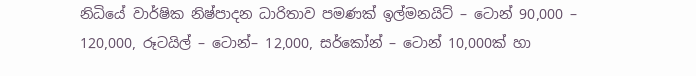නිධියේ වාර්ෂික නිෂ්පාදන ධාරිතාව පමණක් ඉල්මනයිට් – ටොන් 90,000 – 120,000, රූටයිල් – ටොන්– 12,000, සර්කෝන් – ටොන් 10,000ක් හා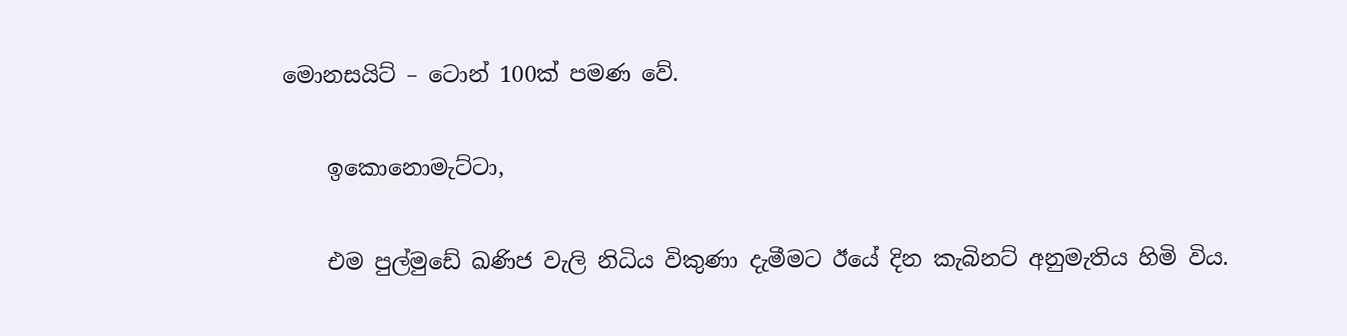මොනසයිට් – ටොන් 100ක් පමණ වේ.

    ඉකොනොමැට්ටා,

    එම පුල්මුඩේ ඛණිජ වැලි නිධිය විකුණා දැමීමට ඊයේ දින කැබිනට් අනුමැතිය හිමි විය.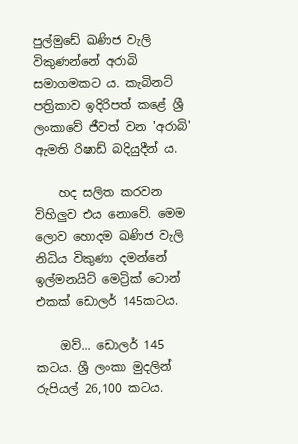පුල්මුඩේ ඛණිජ වැලි විකුණන්නේ අරාබි සමාගමකට ය. කැබිනට් පත්‍රිකාව ඉදිරිපත් කළේ ශ්‍රී ලංකාවේ ජීවත් වන 'අරාබි' ඇමති රිෂාඩ් බදියුදීන් ය.

    හද සලිත කරවන විහිලුව එය නොවේ. මෙම ලොව හොදම ඛණිජ වැලි නිධිය විකුණා දමන්නේ ඉල්මනයිට් මෙට්‍රික් ටොන් එකක් ඩොලර් 145කටය.

    ඔව්... ඩොලර් 145 කටය. ශ්‍රී ලංකා මුදලින් රුපියල් 26,100 කටය.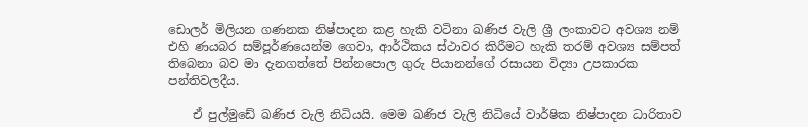ඩොලර් මිලියන ගණනක නිෂ්පාදන කළ හැකි වටිනා ඛණිජ වැලි ශ්‍රී ලංකාවට අවශ්‍ය නම් එහි ණයබර සම්පූර්ණයෙන්ම ගෙවා, ආර්ථිකය ස්ථාවර කිරීමට හැකි තරම් අවශ්‍ය සම්පත් තිබෙනා බව මා දැනගත්තේ පින්නපොල ගුරු පියානන්ගේ රසායන විද්‍යා උපකාරක පන්තිවලදීය.

    ඒ පුල්මුඩේ ඛණිජ වැලි නිධියයි. මෙම ඛණිජ වැලි නිධියේ වාර්ෂික නිෂ්පාදන ධාරිතාව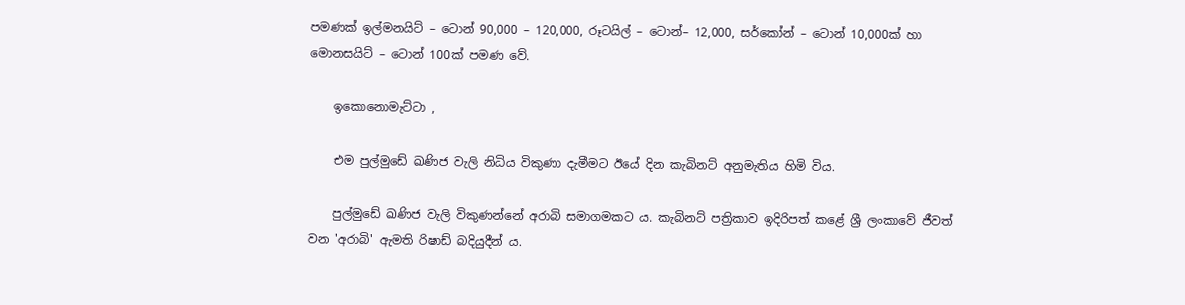පමණක් ඉල්මනයිට් – ටොන් 90,000 – 120,000, රූටයිල් – ටොන්– 12,000, සර්කෝන් – ටොන් 10,000ක් හා මොනසයිට් – ටොන් 100ක් පමණ වේ.

    ඉකොනොමැට්ටා ,

    එම පුල්මුඩේ ඛණිජ වැලි නිධිය විකුණා දැමීමට ඊයේ දින කැබිනට් අනුමැතිය හිමි විය.

    පුල්මුඩේ ඛණිජ වැලි විකුණන්නේ අරාබි සමාගමකට ය. කැබිනට් පත්‍රිකාව ඉදිරිපත් කළේ ශ්‍රී ලංකාවේ ජීවත් වන 'අරාබි' ඇමති රිෂාඩ් බදියුදීන් ය.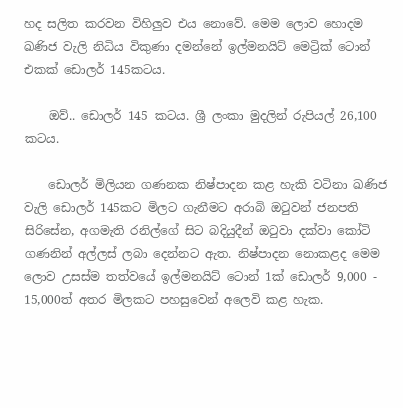හද සලිත කරවන විහිලුව එය නොවේ. මෙම ලොව හොදම ඛණිජ වැලි නිධිය විකුණා දමන්නේ ඉල්මනයිට් මෙට්‍රික් ටොන් එකක් ඩොලර් 145කටය.

    ඔව්.. ඩොලර් 145 කටය. ශ්‍රී ලංකා මුදලින් රුපියල් 26,100 කටය.

    ඩොලර් මිලියන ගණනක නිෂ්පාදන කළ හැකි වටිනා ඛණිජ වැලි ඩොලර් 145කට මිලට ගැනීමට අරාබි ඔටුවන් ජනපති සිරිසේන, අගමැති රනිල්ගේ සිට බදියුදීන් ඔටුවා දක්වා කෝටි ගණනින් අල්ලස් ලබා දෙන්නට ඇත. නිෂ්පාදන නොකළද මෙම ලොව උසස්ම තත්වයේ ඉල්මනයිට් ටොන් 1ක් ඩොලර් 9,000 - 15,000ත් අතර මිලකට පහසුවෙන් අලෙවි කළ හැක.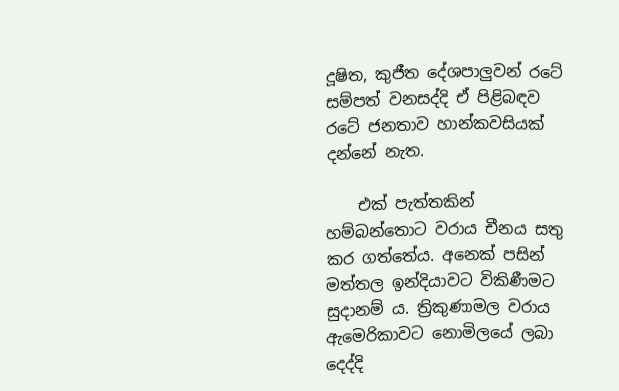දූෂිත, කුජීත දේශපාලුවන් රටේ සම්පත් වනසද්දි ඒ පිළිබඳව රටේ ජනතාව හාන්කවසියක් දන්නේ නැත.

    එක් පැත්තකින් හම්බන්තොට වරාය චීනය සතු කර ගත්තේය. අනෙක් පසින් මත්තල ඉන්දියාවට විකිණීමට සුදානම් ය. ත්‍රිකුණාමල වරාය ඇමෙරිකාවට නොමිලයේ ලබා දෙද්දි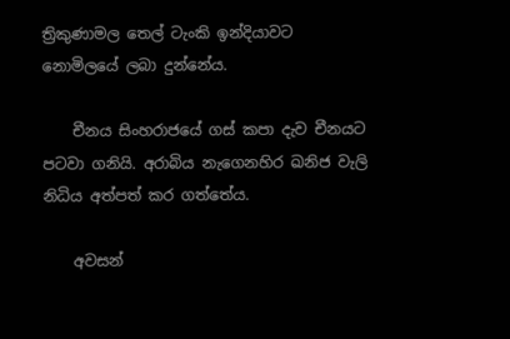ත්‍රිකුණාමල තෙල් ටැංකි ඉන්දියාවට නොමිලයේ ලබා දුන්නේය.

    චීනය සිංහරාජයේ ගස් කපා දැව චීනයට පටවා ගනියි. අරාබිය නැගෙනහිර ඛනිජ වැලි නිධිය අත්පත් කර ගත්තේය.

    අවසන්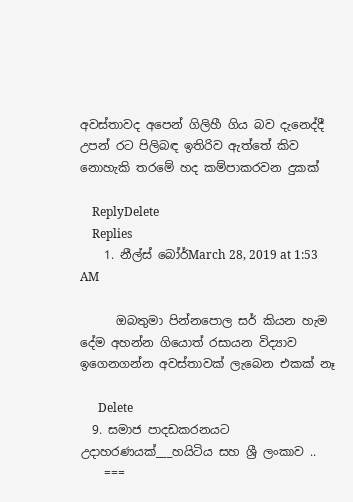අවස්තාවද අපෙන් ගිලිහී ගිය බව දැනෙද්දී උපන් රට පිලිබඳ ඉතිරිව ඇත්තේ කිව නොහැකි තරමේ හද කම්පාකරවන දුකක්

    ReplyDelete
    Replies
    1. නීල්ස් බෝර්March 28, 2019 at 1:53 AM

      ඔබතුමා පින්නපොල සර් කියන හැම දේම අහන්න ගියොත් රසායන විද්‍යාව ඉගෙනගන්න අවස්තාවක් ලැබෙන එකක් නෑ

      Delete
  9. සමාජ පාදඩකරනයට උදාහරණයක්___හයිටිය සහ ශ්‍රී ලංකාව ..
    ===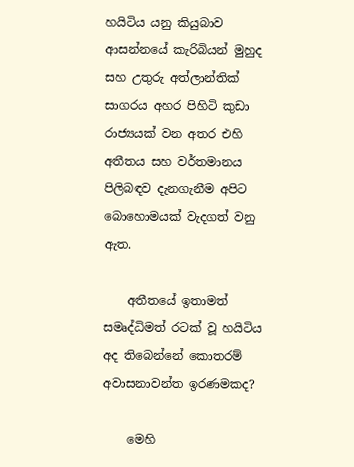හයිටිය යනු කියුබාව ආසන්නයේ කැරිබියන් මුහුද සහ උතුරු අත්ලාන්තික් සාගරය අහර පිහිටි කුඩා රාජ්‍යයක් වන අතර එහි අතීතය සහ වර්තමානය පිලිබඳව දැනගැනීම අපිට බොහොමයක් වැදගත් වනු ඇත.

    අතීතයේ ඉතාමත් සමෘද්ධිමත් රටක් වූ හයිටිය අද තිබෙන්නේ කොතරම් අවාසනාවන්ත ඉරණමකද?

    මෙහි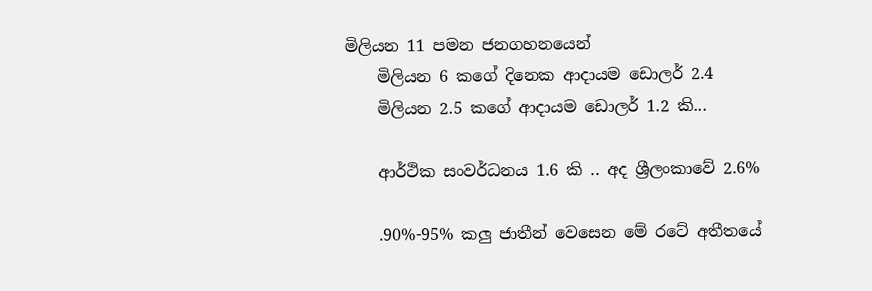මිලියන 11 පමන ජනගහනයෙන්
    මිලියන 6 කගේ දිනෙක ආදායම ඩොලර් 2.4
    මිලියන 2.5 කගේ ආදායම ඩොලර් 1.2 කි...

    ආර්ථික සංවර්ධනය 1.6 කි .. අද ශ්‍රීලංකාවේ 2.6%

    .90%-95% කලු ජාතීන් වෙසෙන මේ රටේ අතීතයේ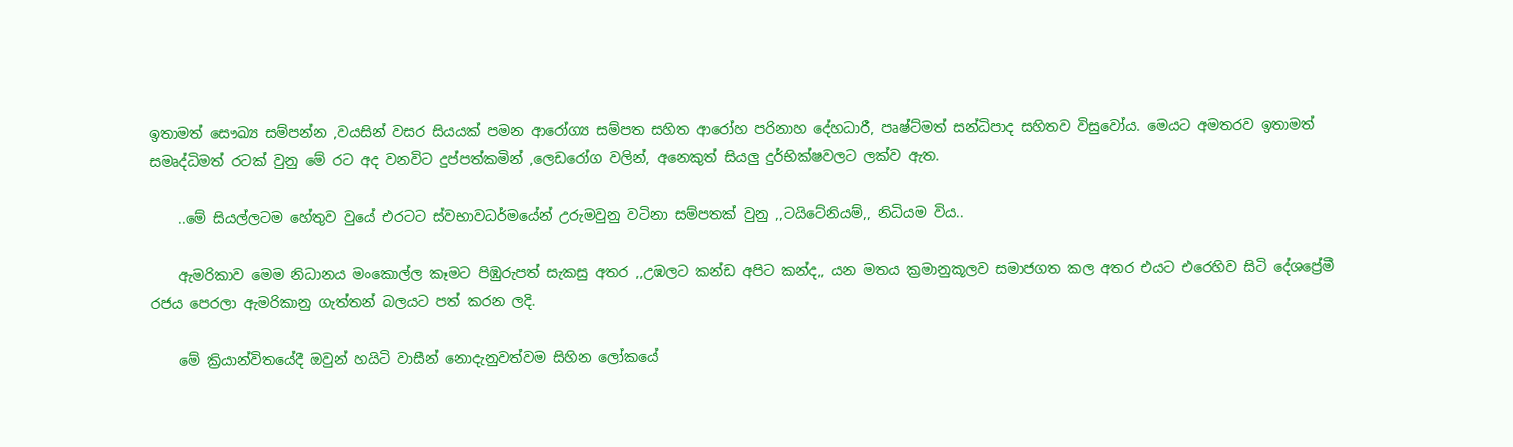ඉතාමත් සෞඛ්‍ය සම්පන්න ,වයසින් වසර සියයක් පමන ආරෝග්‍ය සම්පත සහිත ආරෝහ පරිනාහ දේහධාරී, පෘෂ්ට්මත් සන්ධිපාද සහිතව විසුවෝය. මෙයට අමතරව ඉතාමත් සමෘද්ධිමත් රටක් වුනු මේ රට අද වනවිට දුප්පත්කමින් ,ලෙඩරෝග වලින්, අනෙකුත් සියලු දුර්භික්ෂවලට ලක්ව ඇත.

    ..මේ සියල්ලටම හේතුව වුයේ එරටට ස්වභාවධර්මයේන් උරුමවුනු වටිනා සම්පතක් වුනු ,,ටයිටේනියම්,, නිධියම විය..

    ඇමරිකාව මෙම නිධානය මංකොල්ල කෑමට පිඹුරුපත් සැකසු අතර ,,උඹලට කන්ඩ අපිට කන්ද,, යන මතය ක්‍රමානුකූලව සමාජගත කල අතර එයට එරෙහිව සිටි දේශප්‍රේමී රජය පෙරලා ඇමරිකානු ගැත්තන් බලයට පත් කරන ලදි.

    මේ ක්‍රියාන්විතයේදී ඔවුන් හයිටි වාසීන් නොදැනුවත්වම සිහින ලෝකයේ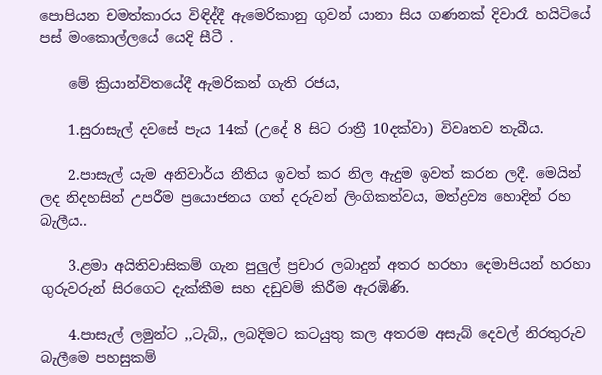පොපියන චමත්කාරය විඳිද්දී ඇමෙරිකානු ගුවන්‍ යානා සිය ගණනක් දිවාරෑ හයිටියේ පස් මංකොල්ලයේ යෙදි සීටී .

    මේ ක්‍රියාන්විතයේදී ඇමරිකන් ගැති රජය,

    1.සුරාසැල් දවසේ පැය 14ක් (උදේ 8 සිට රාත්‍රී 10දක්වා) විවෘතව තැබීය.

    2.පාසැල් යැම අනිවාර්ය නීතිය ඉවත් කර නිල ඇදුම ඉවත් කරන ලදී. මෙයින් ලද නිදහසින් උපරීම ප්‍රයොජනය ගත් දරුවන් ලිංගිකත්වය, මත්ද්‍රව්‍ය හොදින් රහ බැලීය..

    3.ළමා අයිතිවාසිකම් ගැන පුලුල් ප්‍රචාර ලබාදුන් අතර හරහා දෙමාපියන් හරහා ගුරුවරුන් සිරගෙට දැක්කීම සහ දඩුවම් කිරීම ඇරඹිණි.

    4.පාසැල් ලමුන්ට ,,ටැබ්,, ලබදිමට කටයුතු කල අතරම අසැබ් දෙවල් නිරතුරුව බැලීමෙ පහසුකම්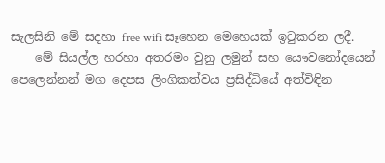සැලසිනි මේ සදහා free wifi සෑහෙන මෙහෙයක් ඉටුකරන ලදී.
    මේ සියල්ල හරහා අතරමං වුනු ලමුන් සහ යෞවනෝදයෙන් පෙලෙන්නන් මග දෙපස ලිංගිකත්වය ප්‍රසිද්ධියේ අත්විඳින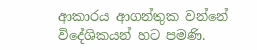ආකාරය ආගන්තුක වන්නේ විදේශිකයන් හට පමණි.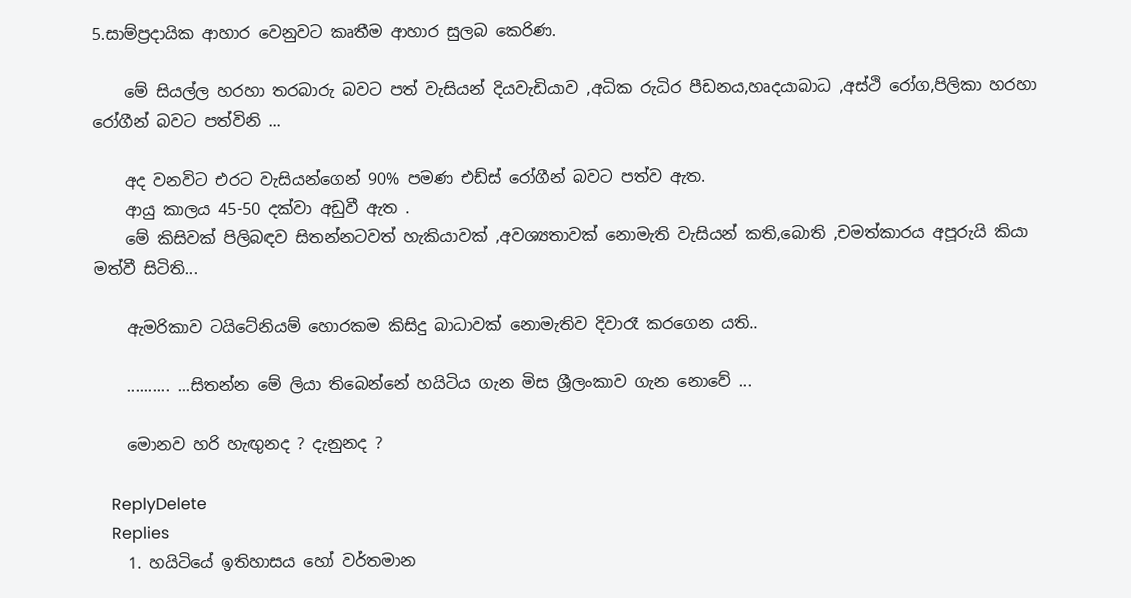5.සාම්ප්‍රදායික ආහාර වෙනුවට කෘතීම ආහාර සුලබ කෙරිණ.

    මේ සියල්ල හරහා තරබාරු බවට පත් වැසියන් දියවැඩියාව ,අධික රුධිර පීඩනය,හෘදයාබාධ ,අස්ථි රෝග,පිලිකා හරහා රෝගීන් බවට පත්විනි ...

    අද වනවිට එරට වැසියන්ගෙන් 90% පමණ එඩ්ස් රෝගීන් බවට පත්ව ඇත.
    ආයු කාලය 45-50 දක්වා අඩුවී ඇත .
    මේ කිසිවක් පිලිබඳව සිතන්නටවත් හැකියාවක් ,අවශ්‍යතාවක් නොමැති වැසියන් කති,බොති ,චමත්කාරය අපූරුයි කියා මත්වී සිටිති...

    ඇමරිකාව ටයිටේනියම් හොරකම කිසිදු බාධාවක් නොමැතිව දිවාරෑ කරගෙන යති..

    .......... ...සිතන්න මේ ලියා තිබෙන්නේ හයිටිය ගැන මිස ශ්‍රීලංකාව ගැන නොවේ ...

    මොනව හරි හැඟුනද ? දැනුනද ?

    ReplyDelete
    Replies
    1. හයිටියේ ඉතිහාසය හෝ වර්තමාන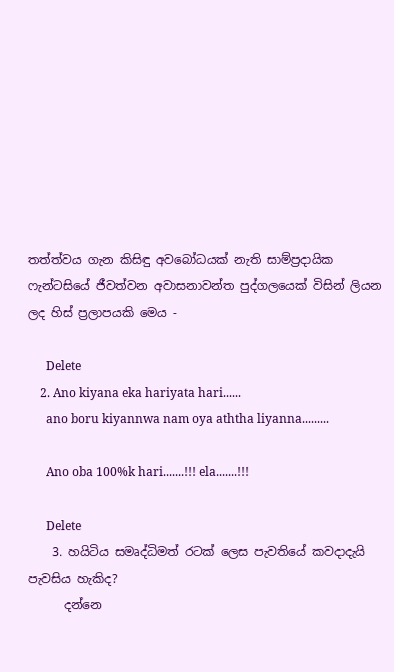තත්ත්වය ගැන කිසිඳු අවබෝධයක් නැති සාම්ප්‍රදායික ෆැන්ටසියේ ජීවත්වන අවාසනාවන්ත පුද්ගලයෙක් විසින් ලියන ලද හිස් ප්‍රලාපයකි මෙය -

      Delete
    2. Ano kiyana eka hariyata hari......
      ano boru kiyannwa nam oya aththa liyanna.........

      Ano oba 100%k hari.......!!! ela.......!!!

      Delete
    3. හයිටිය සමෘද්ධිමත් රටක් ලෙස පැවතියේ කවදාදැයි පැවසිය හැකිද?
      දන්නෙ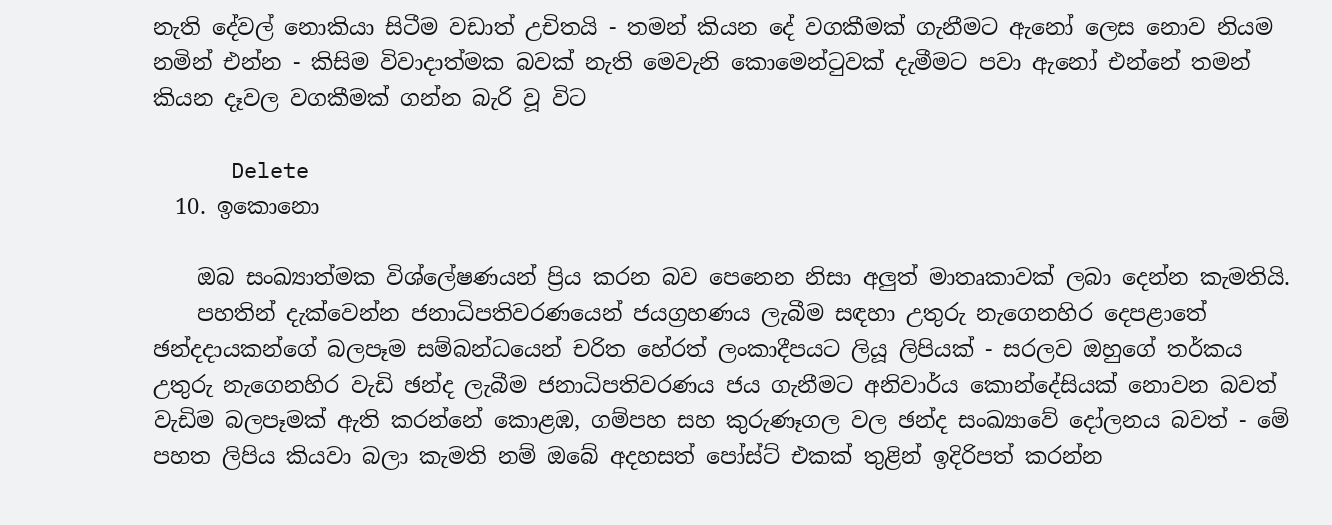නැති දේවල් නොකියා සිටීම වඩාත් උචිතයි - තමන් කියන දේ වගකීමක් ගැනීමට ඇනෝ ලෙස නොව නියම නමින් එන්න - කිසිම විවාදාත්මක බවක් නැති මෙවැනි කොමෙන්ටුවක් දැමීමට පවා ඇනෝ එන්නේ තමන් කියන දෑවල වගකීමක් ගන්න බැරි වූ විට

      Delete
  10. ඉකොනො

    ඔබ සංඛ්‍යාත්මක විශ්ලේෂණයන් ප්‍රිය කරන බව පෙනෙන නිසා අලුත් මාතෘකාවක් ලබා දෙන්න කැමතියි.
    පහතින් දැක්වෙන්න ජනාධිපතිවරණයෙන් ජයග්‍රහණය ලැබීම සඳහා උතුරු නැගෙනහිර දෙපළාතේ ඡන්දදායකන්ගේ බලපෑම සම්බන්ධයෙන් චරිත හේරත් ලංකාදීපයට ලියූ ලිපියක් - සරලව ඔහුගේ තර්කය උතුරු නැගෙනහිර වැඩි ඡන්ද ලැබීම ජනාධිපතිවරණය ජය ගැනීමට අනිවාර්ය කොන්දේසියක් ‍නොවන බවත් වැඩිම බලපෑමක් ඇති කරන්නේ ‍කොළඹ, ගම්පහ සහ කුරුණෑගල වල ඡන්ද සංඛ්‍යාවේ දෝලනය බවත් - මේ පහත ලිපිය කියවා බලා කැමති නම් ඔබේ අදහසත් පෝස්ට් එකක් තුළින් ඉදිරිපත් කරන්න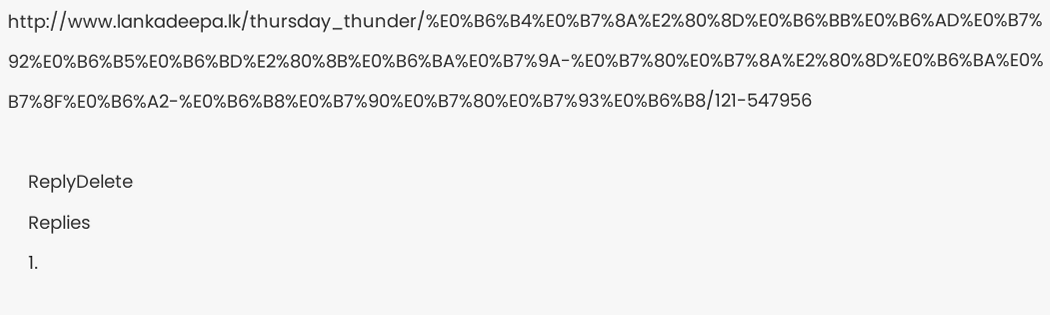http://www.lankadeepa.lk/thursday_thunder/%E0%B6%B4%E0%B7%8A%E2%80%8D%E0%B6%BB%E0%B6%AD%E0%B7%92%E0%B6%B5%E0%B6%BD%E2%80%8B%E0%B6%BA%E0%B7%9A-%E0%B7%80%E0%B7%8A%E2%80%8D%E0%B6%BA%E0%B7%8F%E0%B6%A2-%E0%B6%B8%E0%B7%90%E0%B7%80%E0%B7%93%E0%B6%B8/121-547956

    ReplyDelete
    Replies
    1.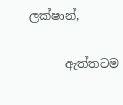ලක්ෂාන්,

      ඇත්තටම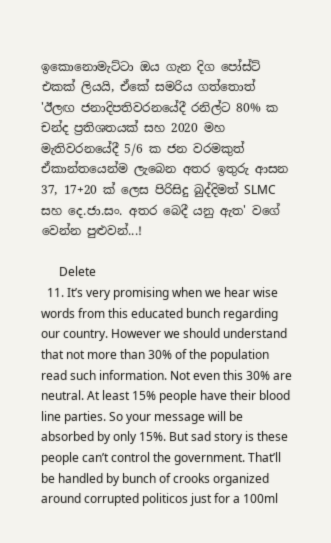ඉකොනොමැට්ටා ඔය ගැන දිග පෝස්ට් එකක් ලියයි, ඒකේ සමරිය ගත්තොත් 'ඊලඟ ජනාදිපතිවරනයේදී රනිල්ට 80% ක චන්ද ප්‍රතිශතයක් සහ 2020 මහ මැතිවරනයේදී 5/6 ක ජන වරමකුත් ඒකාන්තයෙන්ම ලැබෙන අතර ඉතුරු ආසන 37, 17+20 ක් ලෙස පිරිසිදු බුද්දිමත් SLMC සහ දෙ.ජා.සං. අතර බෙදී යනු ඇත' වගේ වෙන්න පුළුවන්...!

      Delete
  11. It’s very promising when we hear wise words from this educated bunch regarding our country. However we should understand that not more than 30% of the population read such information. Not even this 30% are neutral. At least 15% people have their blood line parties. So your message will be absorbed by only 15%. But sad story is these people can’t control the government. That’ll be handled by bunch of crooks organized around corrupted politicos just for a 100ml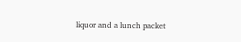liquor and a lunch packet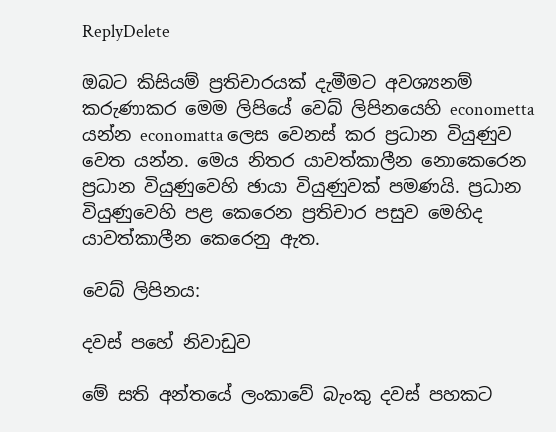ReplyDelete

ඔබට කිසියම් ප්‍රතිචාරයක් දැමීමට අවශ්‍යනම් කරුණාකර මෙම ලිපියේ වෙබ් ලිපිනයෙහි econometta යන්න economatta ලෙස වෙනස් කර ප්‍රධාන වියුණුව වෙත යන්න. මෙය නිතර යාවත්කාලීන නොකෙරෙන ප්‍රධාන වියුණුවෙහි ඡායා වියුණුවක් පමණයි. ප්‍රධාන වියුණුවෙහි පළ කෙරෙන ප්‍රතිචාර පසුව මෙහිද යාවත්කාලීන කෙරෙනු ඇත.

වෙබ් ලිපිනය:

දවස් පහේ නිවාඩුව

මේ සති අන්තයේ ලංකාවේ බැංකු දවස් පහකට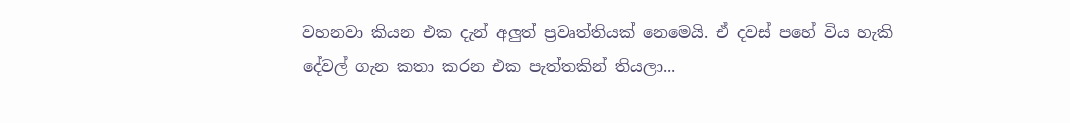වහනවා කියන එක දැන් අලුත් ප්‍රවෘත්තියක් නෙමෙයි. ඒ දවස් පහේ විය හැකි දේවල් ගැන කතා කරන එක පැත්තකින් තියලා...